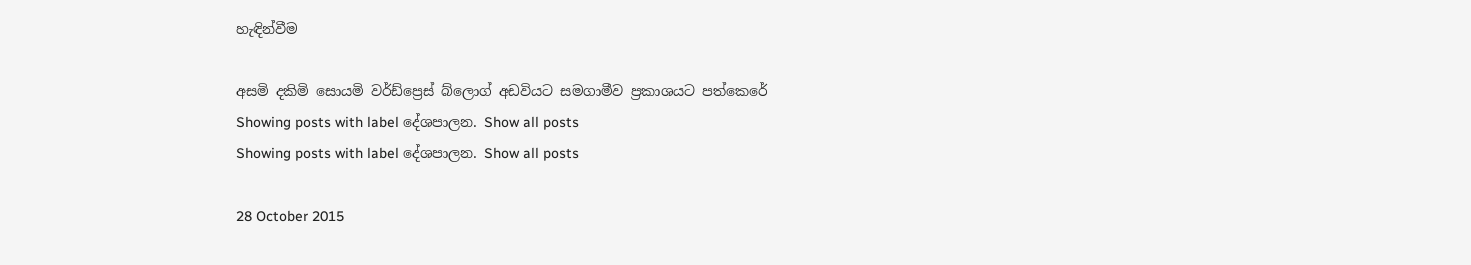හැඳින්වීම

අසමි දකිමි සොයමි වර්ඩ්ප්‍රෙස් බ්ලොග් අඩවියට සමගාමීව ප්‍රකාශයට පත්කෙරේ
Showing posts with label දේශපාලන. Show all posts
Showing posts with label දේශපාලන. Show all posts

28 October 2015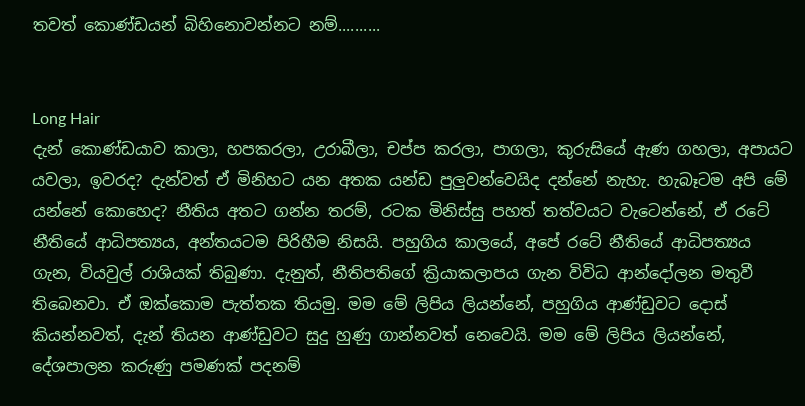තවත් කොණ්ඩයන් බිහිනොවන්නට නම්..........


Long Hair
දැන් කොණ්ඩයාව කාලා, හපකරලා, උරාබීලා, චප්ප කරලා, පාගලා, කුරුසියේ ඇණ ගහලා, අපායට යවලා, ඉවරද? දැන්වත් ඒ මිනිහට යන අතක යන්ඩ පුලුවන්වෙයිද දන්නේ නැහැ. හැබෑටම අපි මේ යන්නේ කොහෙද? නීතිය අතට ගන්න තරම්, රටක මිනිස්සු පහත් තත්වයට වැටෙන්නේ, ඒ රටේ නීතියේ ආධිපත්‍යය, අන්තයටම පිරිහීම නිසයි. පහුගිය කාලයේ, අපේ රටේ නීතියේ ආධිපත්‍යය ගැන, වියවුල් රාශියක් තිබුණා. දැනුත්, නීතිපතිගේ ක්‍රියාකලාපය ගැන විවිධ ආන්දෝලන මතුවී තිබෙනවා. ඒ ඔක්කොම පැත්තක තියමු. මම මේ ලිපිය ලියන්නේ, පහුගිය ආණ්ඩුවට දොස් කියන්නවත්, දැන් තියන ආණ්ඩුවට සුදු හුණු ගාන්නවත් නෙවෙයි. මම මේ ලිපිය ලියන්නේ, දේශපාලන කරුණු පමණක් පදනම්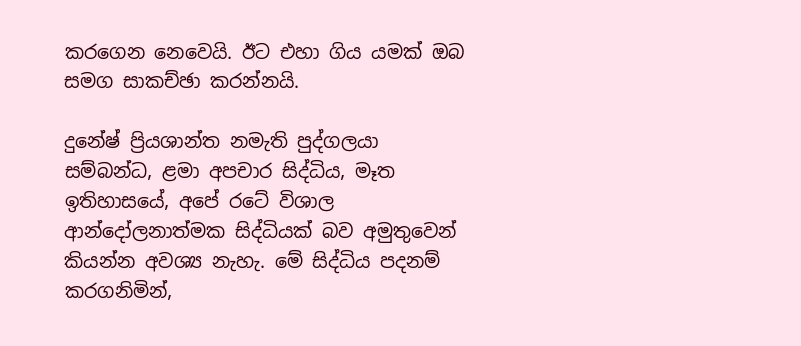කරගෙන නෙවෙයි. ඊට එහා ගිය යමක් ඔබ සමග සාකච්ඡා කරන්නයි.

දුනේෂ් ප්‍රියශාන්ත නමැති පුද්ගලයා සම්බන්ධ, ළමා අපචාර සිද්ධිය, මෑත ඉතිහාසයේ, අපේ රටේ විශාල ආන්දෝලනාත්මක සිද්ධියක් බව අමුතුවෙන් කියන්න අවශ්‍ය නැහැ. මේ සිද්ධිය පදනම් කරගනිමින්,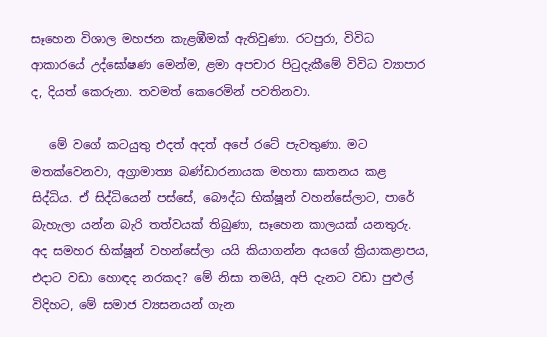සෑහෙන විශාල මහජන කැළඹීමක් ඇතිවුණා. රටපුරා, විවිධ ආකාරයේ උද්ඝෝෂණ මෙන්ම, ළමා අපචාර පිටුදැකීමේ විවිධ ව්‍යාපාර ද, දියත් කෙරුනා. තවමත් කෙරෙමින් පවතිනවා.

   මේ වගේ කටයුතු එදත් අදත් අපේ රටේ පැවතුණා. මට මතක්වෙනවා, අග්‍රාමාත්‍ය බණ්ඩාරනායක මහතා ඝාතනය කළ සිද්ධිය. ඒ සිද්ධියෙන් පස්සේ, බෞද්ධ භික්ෂූන් වහන්සේලාට, පාරේ බැහැලා යන්න බැරි තත්වයක් තිබුණා, සෑහෙන කාලයක් යනතුරු. අද සමහර භික්ෂූන් වහන්සේලා යයි කියාගන්න අයගේ ක්‍රියාකළාපය, එදාට වඩා හොඳද නරකද? මේ නිසා තමයි, අපි දැනට වඩා පුළුල් විදිහට, මේ සමාජ ව්‍යසනයන් ගැන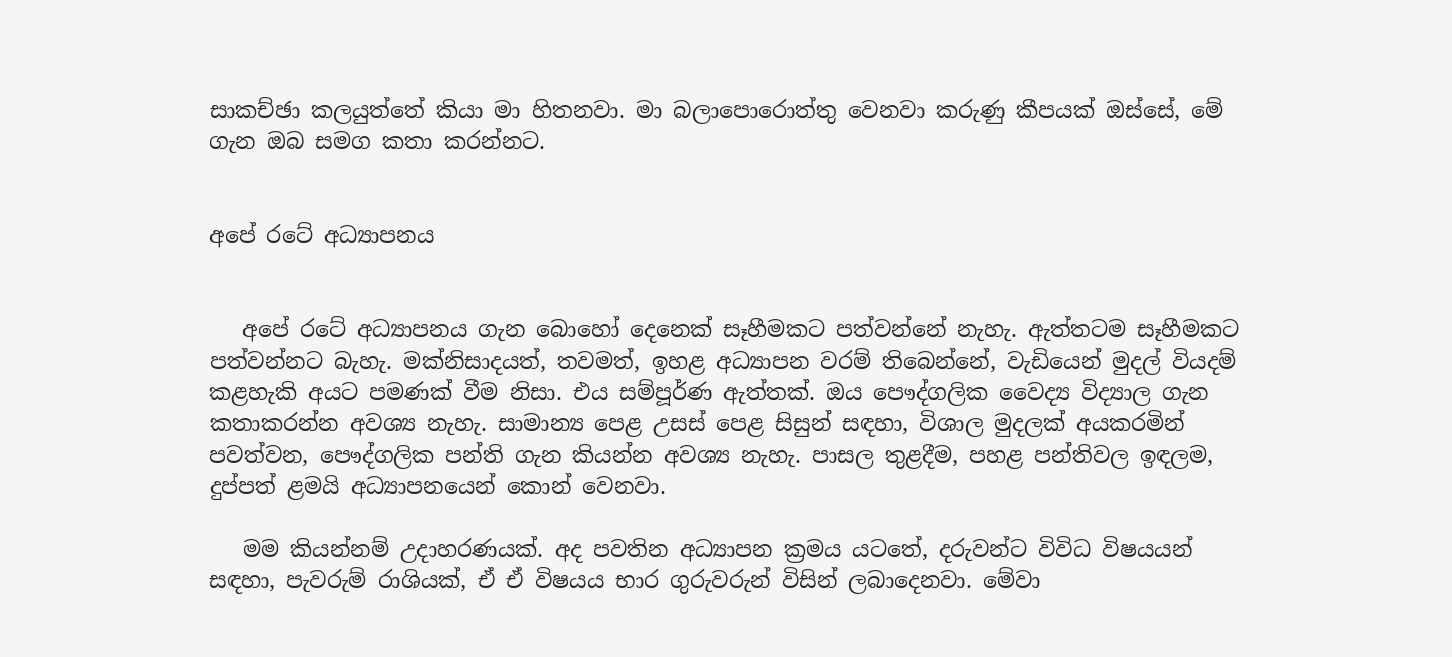සාකච්ඡා කලයුත්තේ කියා මා හිතනවා. මා බලාපොරොත්තු වෙනවා කරුණු කීපයක් ඔස්සේ, මේ ගැන ඔබ සමග කතා කරන්නට.


අපේ රටේ අධ්‍යාපනය


   අපේ රටේ අධ්‍යාපනය ගැන බොහෝ දෙනෙක් සෑහීමකට පත්වන්නේ නැහැ. ඇත්තටම සෑහීමකට පත්වන්නට බැහැ. මක්නිසාදයත්, තවමත්, ඉහළ අධ්‍යාපන වරම් තිබෙන්නේ, වැඩියෙන් මුදල් වියදම් කළහැකි අයට පමණක් වීම නිසා. එය සම්පූර්ණ ඇත්තක්. ඔය පෞද්ගලික වෛද්‍ය විද්‍යාල ගැන කතාකරන්න අවශ්‍ය නැහැ. සාමාන්‍ය පෙළ උසස් පෙළ සිසුන් සඳහා, විශාල මුදලක් අයකරමින් පවත්වන, පෞද්ගලික පන්ති ගැන කියන්න අවශ්‍ය නැහැ. පාසල තුළදීම, පහළ පන්තිවල ඉඳලම, දුප්පත් ළමයි අධ්‍යාපනයෙන් කොන් වෙනවා.

   මම කියන්නම් උදාහරණයක්. අද පවතින අධ්‍යාපන ක්‍රමය යටතේ, දරුවන්ට විවිධ විෂයයන් සඳහා, පැවරුම් රාශියක්, ඒ ඒ විෂයය භාර ගුරුවරුන් විසින් ලබාදෙනවා. මේවා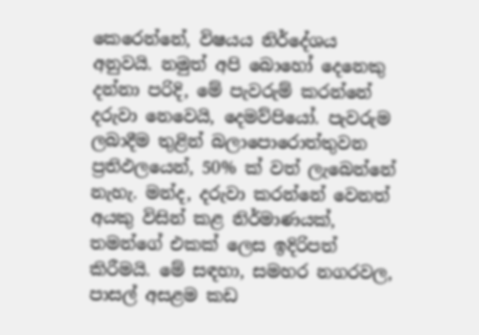කෙරෙන්නේ, විෂයය නිර්දේශය අනුවයි. නමුත් අපි බොහෝ දෙනෙකු දන්නා පරිදි, මේ පැවරුම් කරන්නේ දරුවා නෙවෙයි, දෙමව්පියෝ. පැවරුම ලබාදීම තුළින් බලාපොරොත්තුවන ප්‍රතිඵලයෙන්, 50% ක් වත් ලැබෙන්නේ නැහැ. මන්ද, දරුවා කරන්නේ වෙනත් අයකු විසින් කළ නිර්මාණයක්, තමන්ගේ එකක් ලෙස ඉදිරිපත් කිරීමයි. මේ සඳහා, සමහර නගරවල, පාසල් අසළම කඩ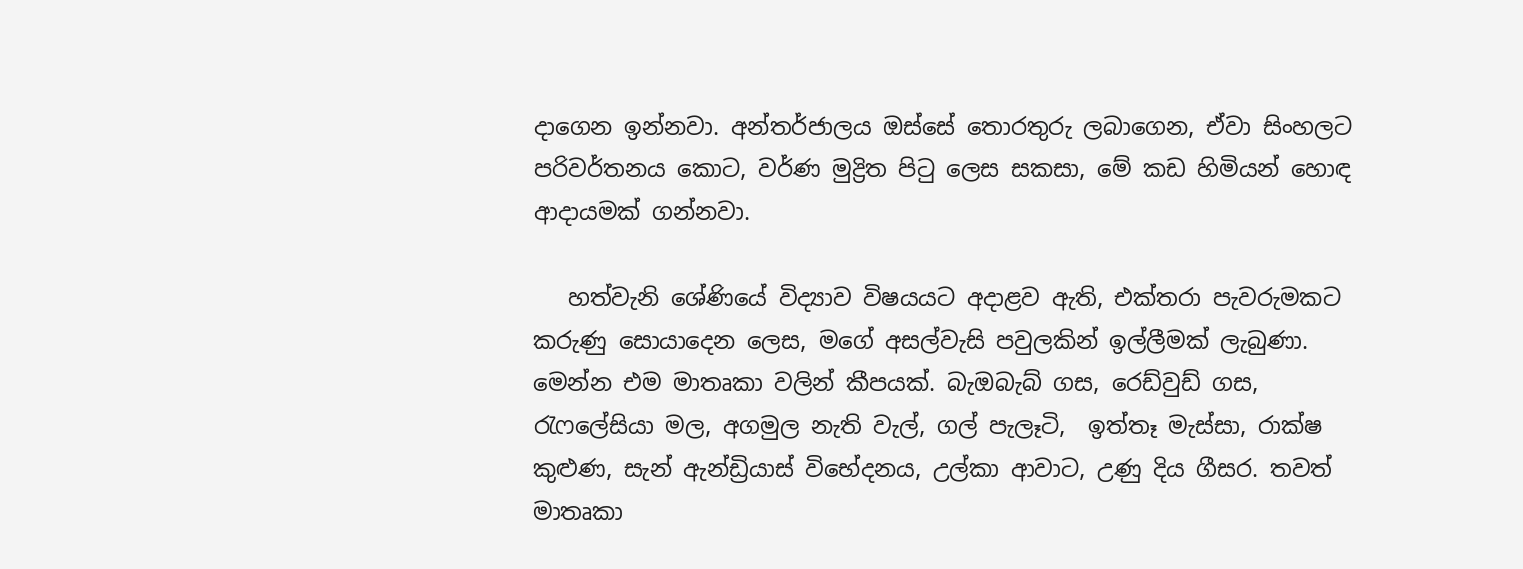දාගෙන ඉන්නවා. අන්තර්ජාලය ඔස්සේ තොරතුරු ලබාගෙන, ඒවා සිංහලට පරිවර්තනය කොට, වර්ණ මුද්‍රිත පිටු ලෙස සකසා, මේ කඩ හිමියන් හොඳ ආදායමක් ගන්නවා.

   හත්වැනි ශේණියේ විද්‍යාව විෂයයට අදාළව ඇති, එක්තරා පැවරුමකට කරුණු සොයාදෙන ලෙස, මගේ අසල්වැසි පවුලකින් ඉල්ලීමක් ලැබුණා. මෙන්න එම මාතෘකා වලින් කීපයක්. බැඔබැබ් ගස, රෙඩ්වුඩ් ගස, රැෆලේසියා මල, අගමුල නැති වැල්, ගල් පැලෑටි,  ඉත්තෑ මැස්සා, රාක්ෂ කුළුණ, සැන් ඇන්ඩ්‍රියාස් විභේදනය, උල්කා ආවාට, උණු දිය ගීසර. තවත් මාතෘකා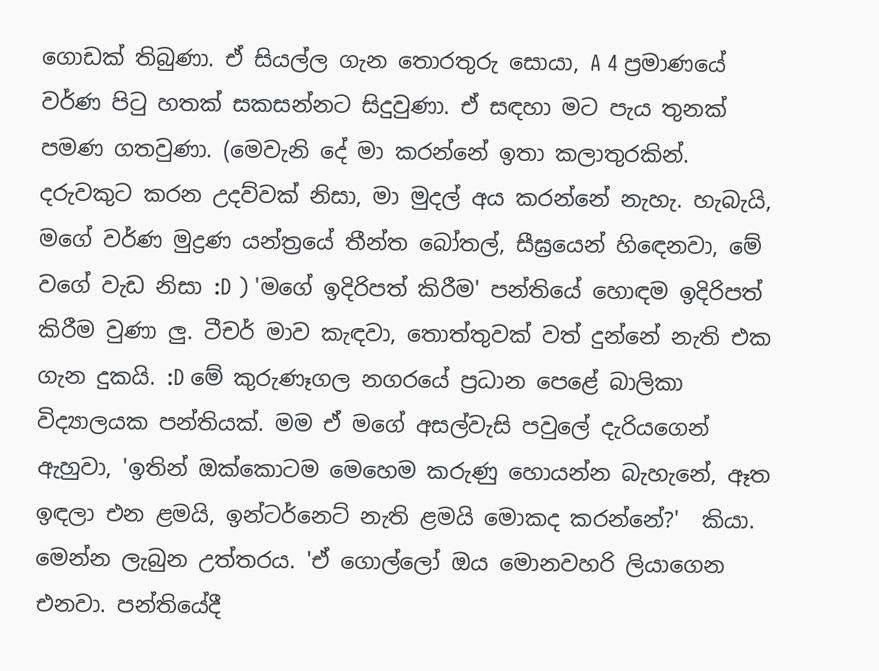ගොඩක් තිබුණා. ඒ සියල්ල ගැන තොරතුරු සොයා, A 4 ප්‍රමාණයේ වර්ණ පිටු හතක් සකසන්නට සිදුවුණා. ඒ සඳහා මට පැය තුනක් පමණ ගතවුණා. (මෙවැනි දේ මා කරන්නේ ඉතා කලාතුරකින්. දරුවකුට කරන උදව්වක් නිසා, මා මුදල් අය කරන්නේ නැහැ. හැබැයි, මගේ වර්ණ මුද්‍රණ යන්ත්‍රයේ තීන්ත බෝතල්, සීඝ්‍රයෙන් හිඳෙනවා, මේ වගේ වැඩ නිසා :D ) 'මගේ ඉදිරිපත් කිරීම' පන්තියේ හොඳම ඉදිරිපත් කිරීම වුණා ලු. ටීචර් මාව කැඳවා, තොත්තුවක් වත් දුන්නේ නැති එක ගැන දුකයි. :D මේ කුරුණෑගල නගරයේ ප්‍රධාන පෙළේ බාලිකා විද්‍යාලයක පන්තියක්. මම ඒ මගේ අසල්වැසි පවුලේ දැරියගෙන් ඇහුවා, 'ඉතින් ඔක්කොටම මෙහෙම කරුණු හොයන්න බැහැනේ, ඈත ඉඳලා එන ළමයි, ඉන්ටර්නෙට් නැති ළමයි මොකද කරන්නේ?'  කියා. මෙන්න ලැබුන උත්තරය. 'ඒ ගොල්ලෝ ඔය මොනවහරි ලියාගෙන එනවා. පන්තියේදී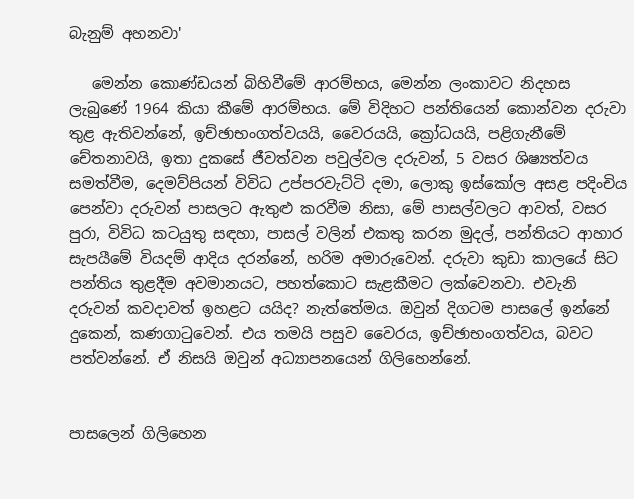බැනුම් අහනවා'

   මෙන්න කොණ්ඩයන් බිහිවීමේ ආරම්භය, මෙන්න ලංකාවට නිදහස ලැබුණේ 1964 කියා කීමේ ආරම්භය. මේ විදිහට පන්තියෙන් කොන්වන දරුවා තුළ ඇතිවන්නේ, ඉච්ඡාභංගත්වයයි, වෛරයයි, ක්‍රෝධයයි, පළිගැනීමේ චේතනාවයි, ඉතා දුකසේ ජීවත්වන පවුල්වල දරුවන්, 5 වසර ශිෂ්‍යත්වය සමත්වීම, දෙමව්පියන් විවිධ උප්පරවැට්ටි දමා, ලොකු ඉස්කෝල අසළ පදිංචිය පෙන්වා දරුවන් පාසලට ඇතුළු කරවීම නිසා, මේ පාසල්වලට ආවත්, වසර පුරා, විවිධ කටයුතු සඳහා, පාසල් වලින් එකතු කරන මුදල්, පන්තියට ආහාර සැපයීමේ වියදම් ආදිය දරන්නේ, හරිම අමාරුවෙන්. දරුවා කුඩා කාලයේ සිට පන්තිය තුළදීම අවමානයට, පහත්කොට සැළකීමට ලක්වෙනවා. එවැනි දරුවන් කවදාවත් ඉහළට යයිද? නැත්තේමය. ඔවුන් දිගටම පාසලේ ඉන්නේ දුකෙන්, කණගාටුවෙන්. එය තමයි පසුව වෛරය, ඉච්ඡාභංගත්වය, බවට පත්වන්නේ. ඒ නිසයි ඔවුන් අධ්‍යාපනයෙන් ගිලිහෙන්නේ.


පාසලෙන් ගිලිහෙන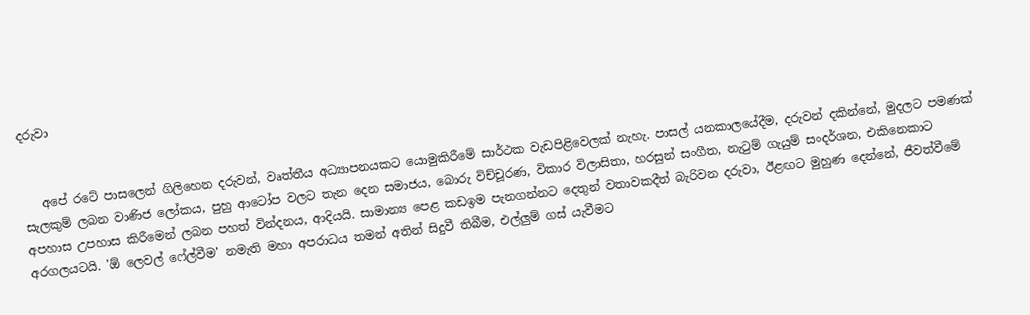දරුවා


   අපේ රටේ පාසලෙන් ගිලිහෙන දරුවන්, වෘත්තීය අධ්‍යාපනයකට යොමුකිරීමේ සාර්ථක වැඩපිළිවෙලක් නැහැ. පාසල් යනකාලයේදීම, දරුවන් දකින්නේ, මුදලට පමණක් සැලකුම් ලබන වාණිජ ලෝකය, පුහු ආටෝප වලට තැන දෙන සමාජය, බොරු විච්චූරණ, විකාර විලාසිතා, හරසුන් සංගීත, නැටුම් ගැයුම් සංදර්ශන, එකිනෙකාට අපහාස උපහාස කිරීමෙන් ලබන පහත් වින්දනය, ආදියයි. සාමාන්‍ය පෙළ කඩඉම පැනගන්නට දෙතුන් වතාවකදීත් බැරිවන දරුවා, ඊළඟට මුහුණ දෙන්නේ, ජීවත්වීමේ අරගලයටයි. 'ඕ ලෙවල් ෆේල්වීම' නමැති මහා අපරාධය තමන් අතින් සිදුවී තිබීම, එල්ලුම් ගස් යැවීමට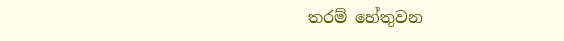තරම් හේතුවන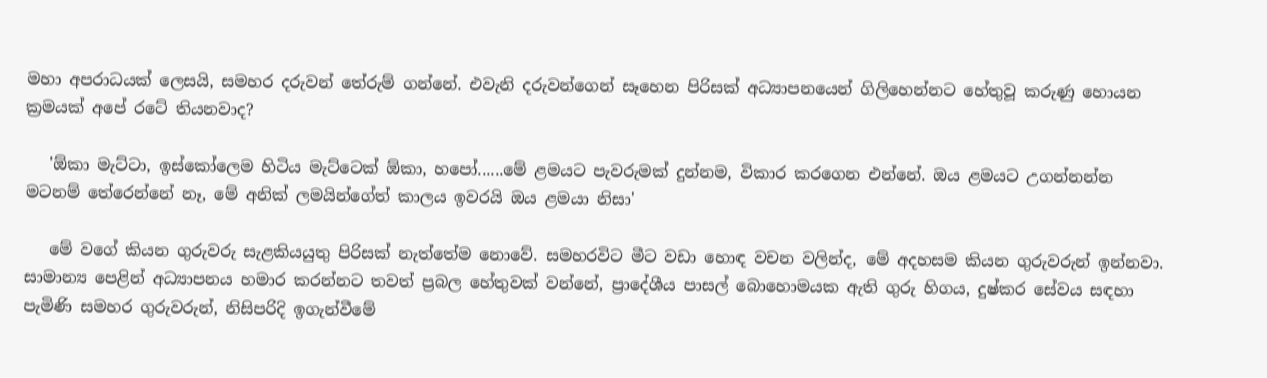මහා අපරාධයක් ලෙසයි, සමහර දරුවන් තේරුම් ගන්නේ. එවැනි දරුවන්ගෙන් සෑහෙන පිරිසක් අධ්‍යාපනයෙන් ගිලිහෙන්නට හේතුවූ කරුණු හොයන ක්‍රමයක් අපේ රටේ තියනවාද?

   'ඕකා මැට්ටා, ඉස්කෝලෙම හිටිය මැට්ටෙක් ඕකා, හපෝ......මේ ළමයට පැවරුමක් දුන්නම, විකාර කරගෙන එන්නේ. ඔය ළමයට උගන්නන්න මටනම් තේරෙන්නේ නෑ, මේ අනික් ලමයින්ගේත් කාලය ඉවරයි ඔය ළමයා නිසා'

   මේ වගේ කියන ගුරුවරු සැළකියයුතු පිරිසක් නැත්තේම නොවේ. සමහරවිට මීට වඩා හොඳ වචන වලින්ද, මේ අදහසම කියන ගුරුවරුන් ඉන්නවා. සාමාන්‍ය පෙළින් අධ්‍යාපනය හමාර කරන්නට තවත් ප්‍රබල හේතුවක් වන්නේ, ප්‍රාදේශීය පාසල් බොහොමයක ඇති ගුරු හිගය, දුෂ්කර සේවය සඳහා පැමිණි සමහර ගුරුවරුන්, නිසිපරිදි ඉගැන්වීමේ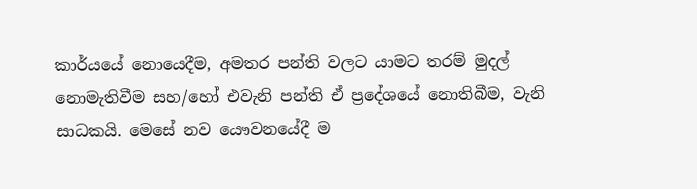කාර්යයේ නොයෙදීම, අමතර පන්ති වලට යාමට තරම් මුදල් නොමැතිවීම සහ/හෝ එවැනි පන්ති ඒ ප්‍රදේශයේ නොතිබීම, වැනි සාධකයි. මෙසේ නව යෞවනයේදී ම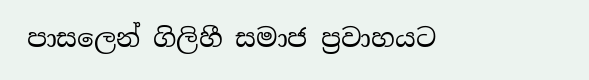පාසලෙන් ගිලිහී සමාජ ප්‍රවාහයට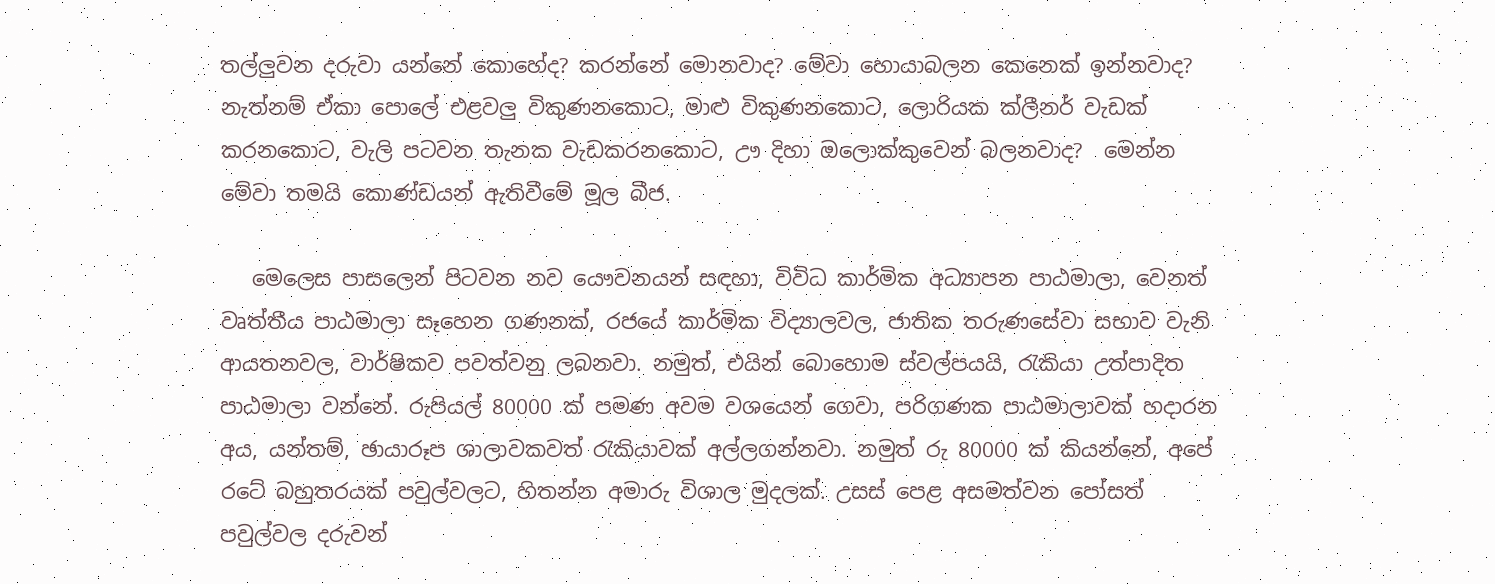තල්ලුවන දරුවා යන්නේ කොහේද? කරන්නේ මොනවාද? මේවා හොයාබලන කෙනෙක් ඉන්නවාද? නැත්නම් ඒකා පොලේ එළවලු විකුණනකොට, මාළු විකුණනකොට, ලොරියක ක්ලීනර් වැඩක් කරනකොට, වැලි පටවන තැනක වැඩකරනකොට, ඌ දිහා ඔලොක්කුවෙන් බලනවාද?  මෙන්න මේවා තමයි කොණ්ඩයන් ඇතිවීමේ මූල බීජ.

   මෙලෙස පාසලෙන් පිටවන නව යෞවනයන් සඳහා, විවිධ කාර්මික අධ්‍යාපන පාඨමාලා, වෙනත් වෘත්තීය පාඨමාලා සෑහෙන ගණනක්, රජයේ කාර්මික විද්‍යාලවල, ජාතික තරුණසේවා සභාව වැනි ආයතනවල, වාර්ෂිකව පවත්වනු ලබනවා. නමුත්, එයින් බොහොම ස්වල්පයයි, රැකියා උත්පාදිත පාඨමාලා වන්නේ. රුපියල් 80000 ක් පමණ අවම වශයෙන් ගෙවා, පරිගණක පාඨමාලාවක් හදාරන අය, යන්තම්, ඡායාරූප ශාලාවකවත් රැකියාවක් අල්ලගන්නවා. නමුත් රු 80000 ක් කියන්නේ, අපේ රටේ බහුතරයක් පවුල්වලට, හිතන්න අමාරු විශාල මුදලක්. උසස් පෙළ අසමත්වන පෝසත් පවුල්වල දරුවන්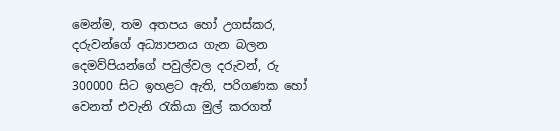මෙන්ම, තම අතපය හෝ උගස්කර, දරුවන්ගේ අධ්‍යාපනය ගැන බලන දෙමව්පියන්ගේ පවුල්වල දරුවන්, රු 300000 සිට ඉහළට ඇති, පරිගණක හෝ වෙනත් එවැනි රැකියා මුල් කරගත්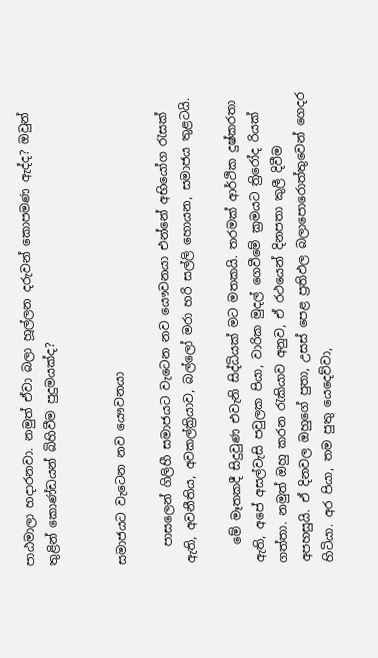පාඨමාලා හදාරනවා. නමුත් ඒවා බලා හූල්ලන දරුවන් කොපමණ ඇද්ද? ඔවුන් තුළින් කොණ්ඩයන් බිහිවීම පුදුමයක්ද?


සමාජයට වැටෙන නව යෞවනයා

   පාසලෙන් ගිලිහී සමාජයට වැටෙන නව යෞවනයා එන්නේ අභියෝග රැසක් ඇති, අවනීතිය, අවකල්ක්‍රියාව, බල්ලෝ මරා හරි සල්ලි හොයන, සමාජය තුළටයි.

   මේ මෑතකදී සිදුවුණ එවැනි සිද්ධියක් මට මතකයි. තරමක් ආර්ථික දුෂ්කරතා ඇති, අපේ අසල්වැසි පවුලක පියා, වාරික මුදල් ගෙවීමේ ක්‍රමයට ත්‍රිරෝද රියක් ගත්තා. නමුත් ඔහු කරන රැකියාව අනුව, ඒ රථයෙන් දිනපතා කුලී දිවීම අපහසුයි. ඒ දිනවල ඔහුගේ පුතා, උසස් පෙළ ප්‍රතිඵල බලාපොරොත්තුවෙන් ගෙදර හිටියා. අර පියා, තම පුතු යෙදෙව්වා,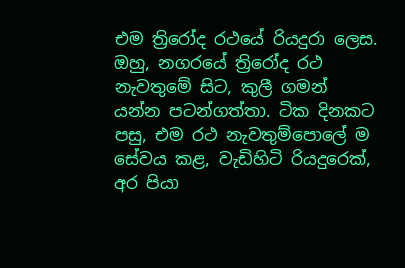එම ත්‍රිරෝද රථයේ රියදුරා ලෙස. ඔහු, නගරයේ ත්‍රිරෝද රථ නැවතුමේ සිට, කුලී ගමන් යන්න පටන්ගත්තා. ටික දිනකට පසු, එම රථ නැවතුම්පොලේ ම  සේවය කළ, වැඩිහිටි රියදුරෙක්, අර පියා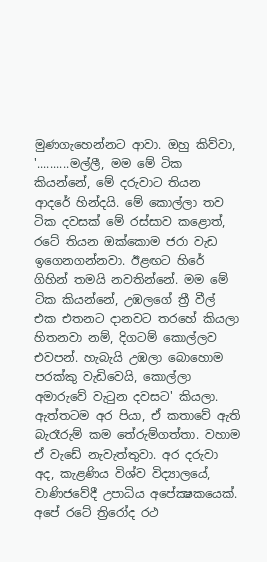මුණගැහෙන්නට ආවා. ඔහු කිව්වා, '..........මල්ලී, මම මේ ටික කියන්නේ, මේ දරුවාට තියන ආදරේ හින්දයි. මේ කොල්ලා තව ටික දවසක් මේ රස්සාව කළොත්, රටේ තියන ඔක්කොම ජරා වැඩ ඉගෙනගන්නවා. ඊළඟට හිරේ ගිහින් තමයි නවතින්නේ. මම මේ ටික කියන්නේ, උඹලගේ ත්‍රී වීල් එක එතනට දානවට තරහේ කියලා හිතනවා නම්, දිගටම් කොල්ලව එවපන්. හැබැයි උඹලා බොහොම පරක්කු වැඩිවෙයි, කොල්ලා අමාරුවේ වැටුන දවසට' කියලා. ඇත්තටම අර පියා, ඒ කතාවේ ඇති බැරෑරුම් කම තේරුම්ගත්තා. වහාම ඒ වැඩේ නැවැත්තුවා. අර දරුවා අද, කැළණිය විශ්ව විද්‍යාලයේ, වාණිජවේදී උපාධිය අපේක්‍ෂකයෙක්. අපේ රටේ ත්‍රිරෝද රථ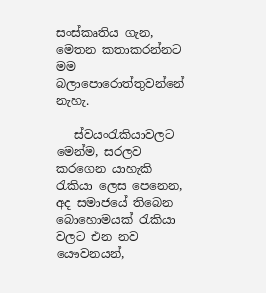සංස්කෘතිය ගැන, මෙතන කතාකරන්නට මම බලාපොරොත්තුවන්නේ නැහැ.

   ස්වයංරැකියාවලට මෙන්ම, සරලව කරගෙන යාහැකි රැකියා ලෙස පෙනෙන, අද සමාජයේ තිබෙන බොහොමයක් රැකියා වලට එන නව යෞවනයන්,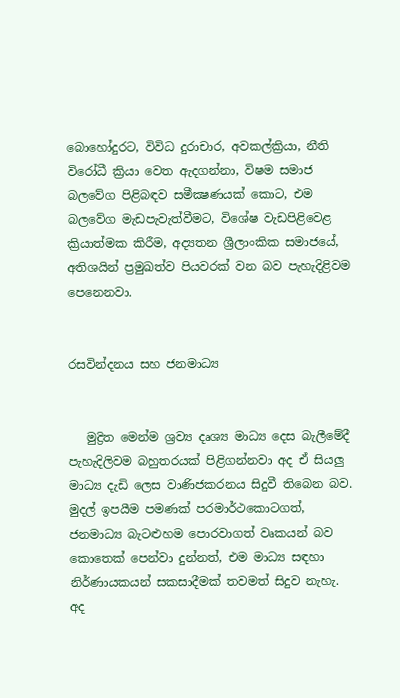බොහෝදුරට, විවිධ දුරාචාර, අවකල්ක්‍රියා, නීති විරෝධී ක්‍රියා වෙත ඇදගන්නා, විෂම සමාජ බලවේග පිළිබඳව සමීක්‍ෂණයක් කොට, එම බලවේග මැඩපැවැත්වීමට, විශේෂ වැඩපිළිවෙළ ක්‍රියාත්මක කිරීම, අද්‍යතන ශ්‍රීලාංකික සමාජයේ, අතිශයින් ප්‍රමුඛත්ව පියවරක් වන බව පැහැදිළිවම පෙනෙනවා.


රසවින්දනය සහ ජනමාධ්‍ය


   මුද්‍රිත මෙන්ම ශ්‍රව්‍ය දෘශ්‍ය මාධ්‍ය දෙස බැලීමේදී පැහැදිලිවම බහුතරයක් පිළිගන්නවා අද ඒ සියලු මාධ්‍ය දැඩි ලෙස වාණිජකරනය සිදුවී තිබෙන බව. මුදල් ඉපයීම පමණක් පරමාර්ථකොටගත්, ජනමාධ්‍ය බැටළුහම පොරවාගත් වෘකයන් බව කොතෙක් පෙන්වා දුන්නත්, එම මාධ්‍ය සඳහා නිර්ණායකයන් සකසාදීමක් තවමත් සිදුව නැහැ. අද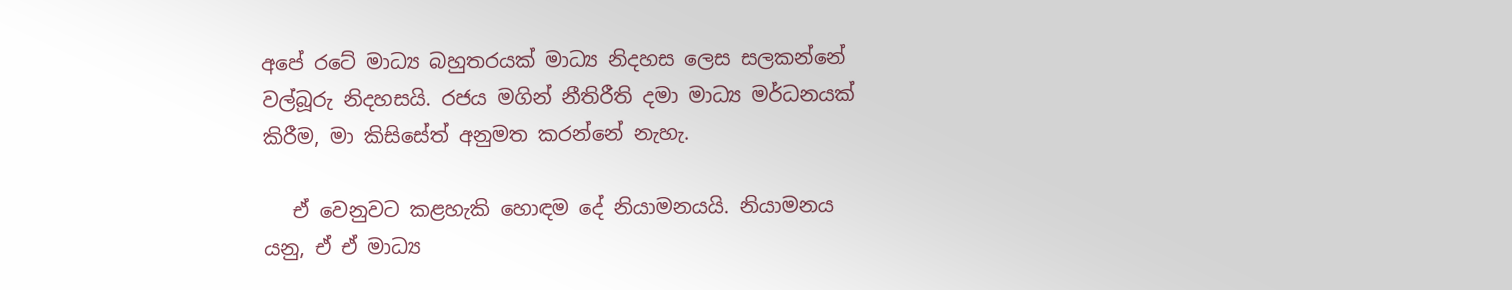අපේ රටේ මාධ්‍ය බහුතරයක් මාධ්‍ය නිදහස ලෙස සලකන්නේ වල්බූරු නිදහසයි. රජය මගින් නීතිරීති දමා මාධ්‍ය මර්ධනයක් කිරීම, මා කිසිසේත් අනුමත කරන්නේ නැහැ.

   ඒ වෙනුවට කළහැකි හොඳම දේ නියාමනයයි. නියාමනය යනු, ඒ ඒ මාධ්‍ය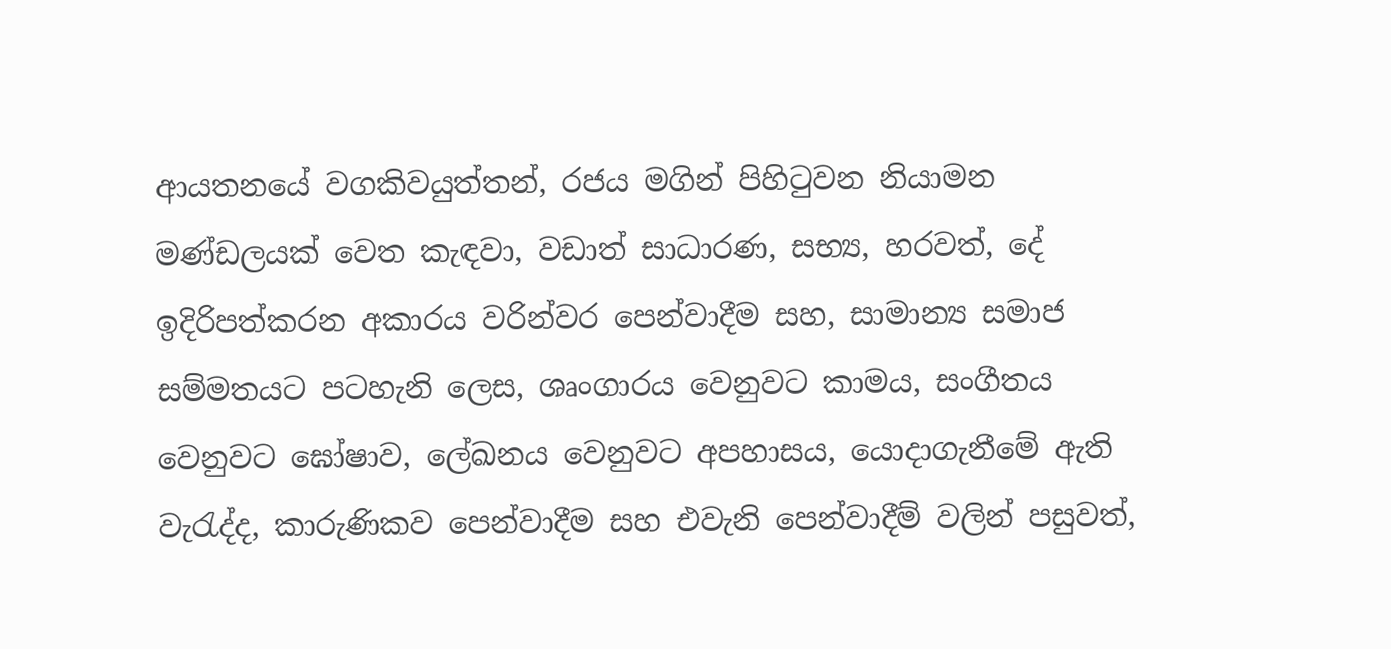ආයතනයේ වගකිවයුත්තන්, රජය මගින් පිහිටුවන නියාමන මණ්ඩලයක් වෙත කැඳවා, වඩාත් සාධාරණ, සභ්‍ය, හරවත්, දේ ඉදිරිපත්කරන අකාරය වරින්වර පෙන්වාදීම සහ, සාමාන්‍ය සමාජ සම්මතයට පටහැනි ලෙස, ශෘංගාරය වෙනුවට කාමය, සංගීතය වෙනුවට ඝෝෂාව, ලේඛනය වෙනුවට අපහාසය, යොදාගැනීමේ ඇති වැරැද්ද, කාරුණිකව පෙන්වාදීම සහ එවැනි පෙන්වාදීම් වලින් පසුවත්,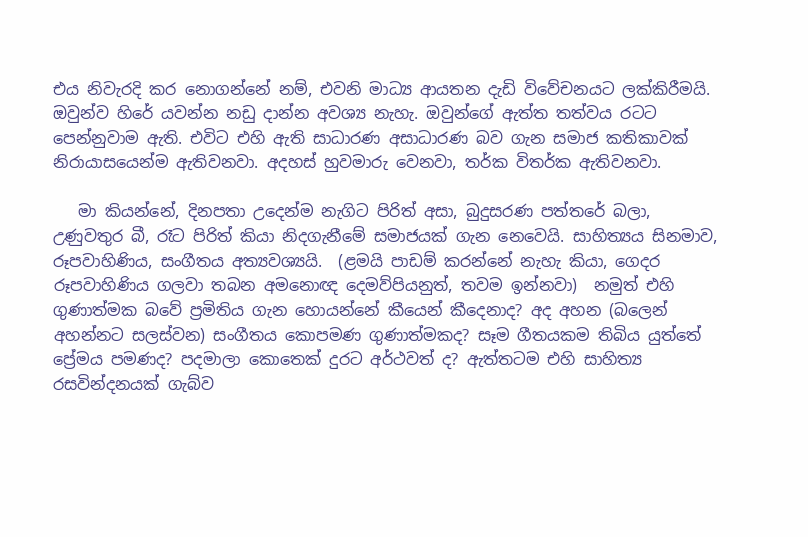එය නිවැරදි කර නොගන්නේ නම්, එවනි මාධ්‍ය ආයතන දැඩි විවේචනයට ලක්කිරීමයි. ඔවුන්ව හිරේ යවන්න නඩු දාන්න අවශ්‍ය නැහැ. ඔවුන්ගේ ඇත්ත තත්වය රටට පෙන්නුවාම ඇති. එවිට එහි ඇති සාධාරණ අසාධාරණ බව ගැන සමාජ කතිකාවක් නිරායාසයෙන්ම ඇතිවනවා. අදහස් හුවමාරු වෙනවා, තර්ක විතර්ක ඇතිවනවා.

   මා කියන්නේ, දිනපතා උදෙන්ම නැගිට පිරිත් අසා, බුදුසරණ පත්තරේ බලා, උණුවතුර බී, රෑට පිරිත් කියා නිදගැනීමේ සමාජයක් ගැන නෙවෙයි. සාහිත්‍යය සිනමාව, රූපවාහිණිය, සංගීතය අත්‍යවශ්‍යයි.  (ළමයි පාඩම් කරන්නේ නැහැ කියා, ගෙදර රූපවාහිණිය ගලවා තබන අමනොඥ දෙමව්පියනුත්, තවම ඉන්නවා)  නමුත් එහි ගුණාත්මක බවේ ප්‍රමිතිය ගැන හොයන්නේ කීයෙන් කීදෙනාද? අද අහන (බලෙන් අහන්නට සලස්වන) සංගීතය කොපමණ ගුණාත්මකද? සෑම ගීතයකම තිබිය යුත්තේ ප්‍රේමය පමණද? පදමාලා කොතෙක් දුරට අර්ථවත් ද? ඇත්තටම එහි සාහිත්‍ය රසවින්දනයක් ගැබ්ව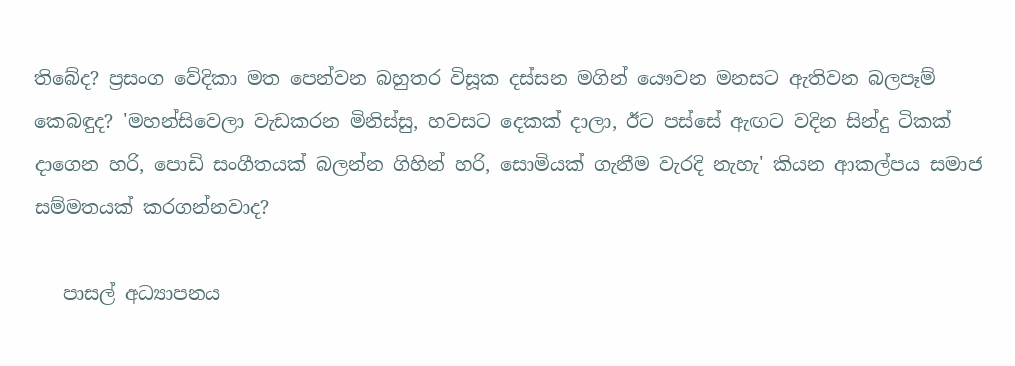තිබේද? ප්‍රසංග වේදිකා මත පෙන්වන බහුතර විසූක දස්සන මගින් යෞවන මනසට ඇතිවන බලපෑම් කෙබඳුද? 'මහන්සිවෙලා වැඩකරන මිනිස්සු, හවසට දෙකක් දාලා, ඊට පස්සේ ඇඟට වදින සින්දු ටිකක් දාගෙන හරි, පොඩි සංගීතයක් බලන්න ගිහින් හරි, සොමියක් ගැනීම වැරදි නැහැ' කියන ආකල්පය සමාජ සම්මතයක් කරගන්නවාද?

   පාසල් අධ්‍යාපනය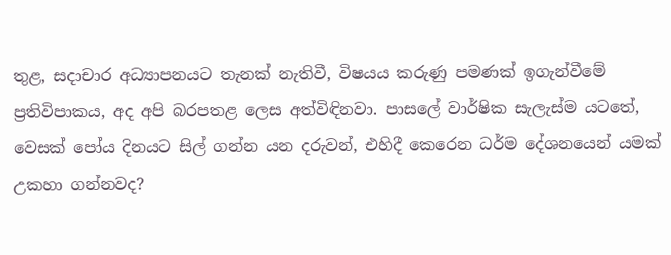තුළ, සදාචාර අධ්‍යාපනයට තැනක් නැතිවී, විෂයය කරුණු පමණක් ඉගැන්වීමේ ප්‍රතිවිපාකය, අද අපි බරපතළ ලෙස අත්විඳිනවා. පාසලේ වාර්ෂික සැලැස්ම යටතේ, වෙසක් පෝය දිනයට සිල් ගන්න යන දරුවන්, එහිදී කෙරෙන ධර්ම දේශනයෙන් යමක් උකහා ගන්නවද?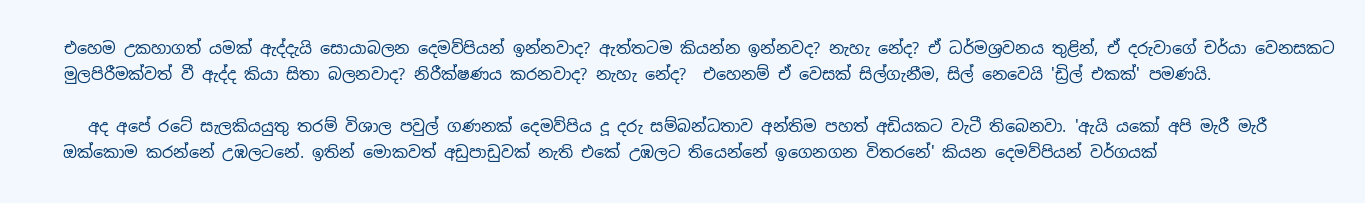එහෙම උකහාගත් යමක් ඇද්දැයි සොයාබලන දෙමව්පියන් ඉන්නවාද? ඇත්තටම කියන්න ඉන්නවද? නැහැ නේද? ඒ ධර්මශ්‍රවනය තුළින්, ඒ දරුවාගේ චර්යා වෙනසකට මුලපිරීමක්වත් වී ඇද්ද කියා සිතා බලනවාද? නිරීක්ෂණය කරනවාද? නැහැ නේද?  එහෙනම් ඒ වෙසක් සිල්ගැනීම, සිල් නෙවෙයි 'ඩ්‍රිල් එකක්' පමණයි.

   අද අපේ රටේ සැලකියයුතු තරම් විශාල පවුල් ගණනක් දෙමව්පිය දූ දරු සම්බන්ධතාව අන්තිම පහත් අඩියකට වැටී තිබෙනවා. 'ඇයි යකෝ අපි මැරී මැරී ඔක්කොම කරන්නේ උඹලටනේ. ඉතින් මොකවත් අඩුපාඩුවක් නැති එකේ උඹලට තියෙන්නේ ඉගෙනගන විතරනේ' කියන දෙමව්පියන් වර්ගයක්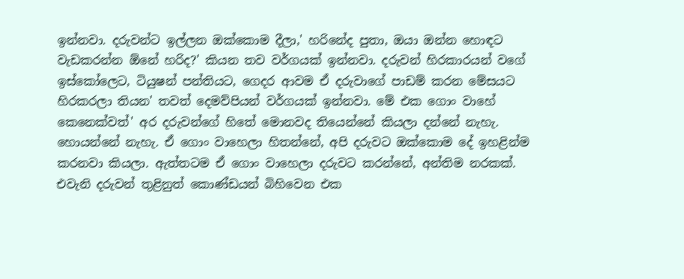ඉන්නවා. දරුවන්ට ඉල්ලන ඔක්කොම දීලා,' හරිනේද පුතා, ඔයා ඔන්න හොඳට වැඩකරන්න ඕනේ හරිද?' කියන තව වර්ගයක් ඉන්නවා. දරුවන් හිරකාරයන් වගේ ඉස්කෝලෙට, ටියුෂන් පන්තියට, ගෙදර ආවම ඒ දරුවාගේ පාඩම් කරන මේසයට හිරකරලා තියන' තවත් දෙමව්පියන් වර්ගයක් ඉන්නවා. මේ එක ගොං වාහේ කෙනෙක්වත්' අර දරුවන්ගේ හිතේ මොනවද තියෙන්නේ කියලා දන්නේ නැහැ. හොයන්නේ නැහැ. ඒ ගොං වාහෙලා හිතන්නේ, අපි දරුවට ඔක්කොම දේ ඉහළින්ම කරනවා කියලා. ඇත්තටම ඒ ගොං වාහෙලා දරුවට කරන්නේ, අන්තිම නරකක්. එවැනි දරුවන් තුළිනුත් කොණ්ඩයන් බිහිවෙන එක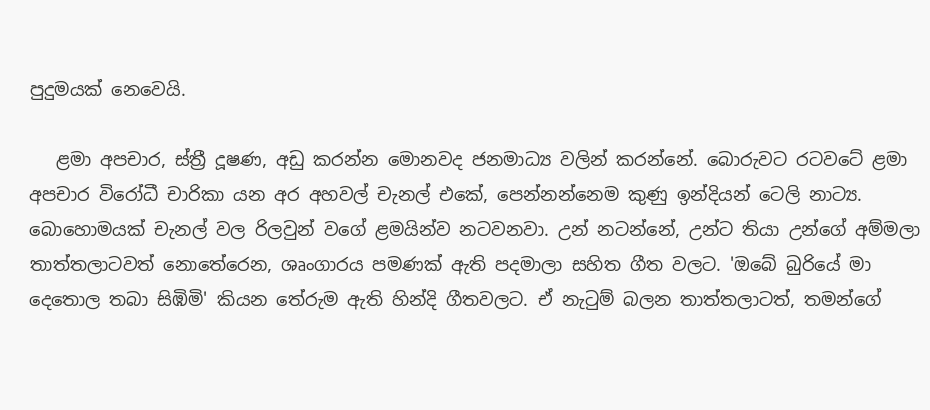පුදුමයක් නෙවෙයි.

   ළමා අපචාර, ස්ත්‍රී දූෂණ, අඩු කරන්න මොනවද ජනමාධ්‍ය වලින් කරන්නේ. බොරුවට රටවටේ ළමා අපචාර විරෝධී චාරිකා යන අර අහවල් චැනල් එකේ, පෙන්නන්නෙම කුණු ඉන්දියන් ටෙලි නාට්‍ය. බොහොමයක් චැනල් වල රිලවුන් වගේ ළමයින්ව නටවනවා. උන් නටන්නේ, උන්ට තියා උන්ගේ අම්මලා තාත්තලාටවත් නොතේරෙන, ශෘංගාරය පමණක් ඇති පදමාලා සහිත ගීත වලට. 'ඔබේ බුරියේ මා දෙතොල තබා සිඹිමි' කියන තේරුම ඇති හින්දි ගීතවලට. ඒ නැටුම් බලන තාත්තලාටත්, තමන්ගේ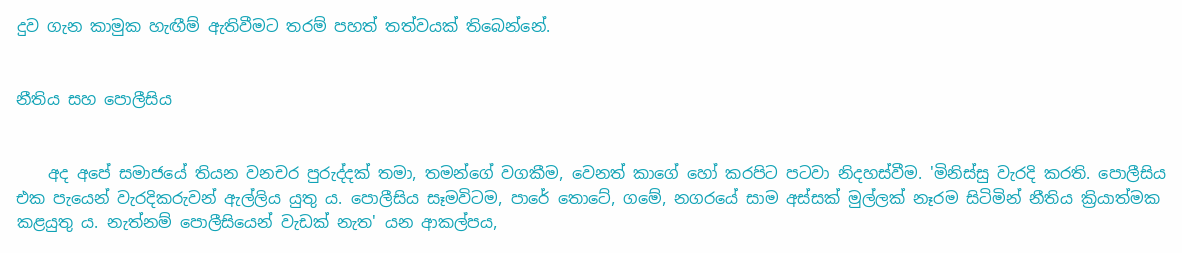දුව ගැන කාමුක හැඟීම් ඇතිවීමට තරම් පහත් තත්වයක් තිබෙන්නේ.


නීතිය සහ පොලීසිය


    අද අපේ සමාජයේ තියන වනචර පුරුද්දක් තමා, තමන්ගේ වගකීම, වෙනත් කාගේ හෝ කරපිට පටවා නිදහස්වීම. 'මිනිස්සු වැරදි කරති. පොලීසිය එක පැයෙන් වැරදිකරුවන් ඇල්ලිය යුතු ය. පොලීසිය සෑමවිටම, පාරේ තොටේ, ගමේ, නගරයේ සාම අස්සක් මුල්ලක් නෑරම සිටිමින් නීතිය ක්‍රියාත්මක කළයුතු ය. නැත්නම් පොලීසියෙන් වැඩක් නැත' යන ආකල්පය,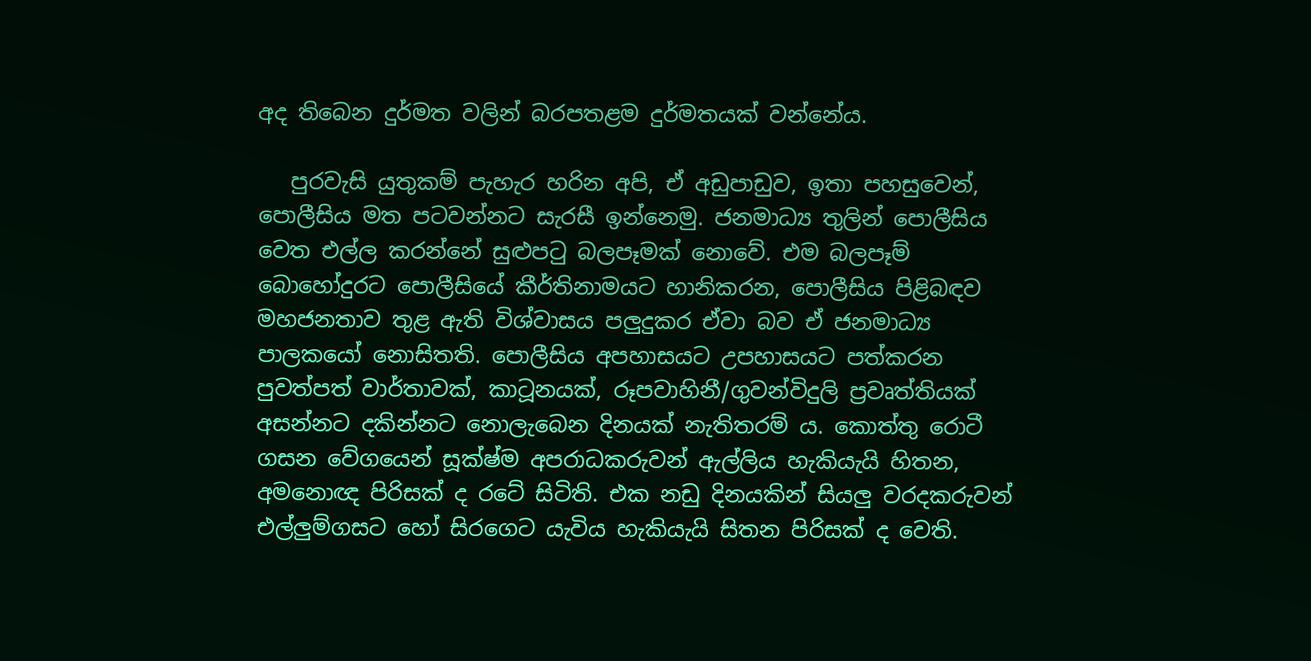අද තිබෙන දුර්මත වලින් බරපතළම දුර්මතයක් වන්නේය.

   පුරවැසි යුතුකම් පැහැර හරින අපි, ඒ අඩුපාඩුව, ඉතා පහසුවෙන්, පොලීසිය මත පටවන්නට සැරසී ඉන්නෙමු. ජනමාධ්‍ය තුලින් පොලීසිය වෙත එල්ල කරන්නේ සුළුපටු බලපෑමක් නොවේ. එම බලපෑම් බොහෝදුරට පොලීසියේ කීර්තිනාමයට හානිකරන, පොලීසිය පිළිබඳව මහජනතාව තුළ ඇති විශ්වාසය පලුදුකර ඒවා බව ඒ ජනමාධ්‍ය පාලකයෝ නොසිතති. පොලීසිය අපහාසයට උපහාසයට පත්කරන පුවත්පත් වාර්තාවක්, කාටූනයක්, රූපවාහිනී/ගුවන්විදුලි ප්‍රවෘත්තියක් අසන්නට දකින්නට නොලැබෙන දිනයක් නැතිතරම් ය. කොත්තු රොටී ගසන වේගයෙන් සූක්ෂ්ම අපරාධකරුවන් ඇල්ලිය හැකියැයි හිතන, අමනොඥ පිරිසක් ද රටේ සිටිති. එක නඩු දිනයකින් සියලු වරදකරුවන් එල්ලුම්ගසට හෝ සිරගෙට යැවිය හැකියැයි සිතන පිරිසක් ද වෙති.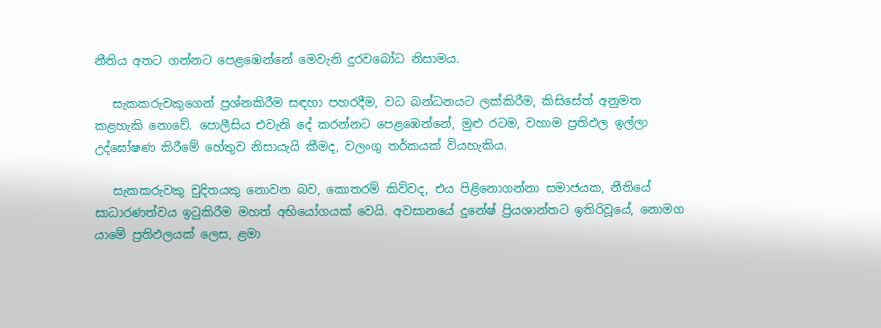නීතිය අතට ගන්නට පෙළඹෙන්නේ මෙවැනි දුරවබෝධ නිසාමය.

   සැකකරුවකුගෙන් ප්‍රශ්නකිරීම සඳහා පහරදීම, වධ බන්ධනයට ලක්කිරීම, කිසිසේත් අනුමත කළහැකි නොවේ. පොලීසිය එවැනි දේ කරන්නට පෙළඹෙන්නේ, මුළු රටම, වහාම ප්‍රතිඵල ඉල්ලා උද්ඝෝෂණ කිරීමේ හේතුව නිසායැයි කීමද, වලංගු තර්කයක් වියහැකිය.

   සැකකරුවකු චුදිතයකු නොවන බව, කොතරම් කිව්වද, එය පිළිනොගන්නා සමාජයක, නීතියේ සාධාරණත්වය ඉටුකිරීම මහත් අභියෝගයක් වෙයි. අවසානයේ දුනේෂ් ප්‍රියශාන්තට ඉතිරිවූයේ, නොමග යාමේ ප්‍රතිඵලයක් ලෙස, ළමා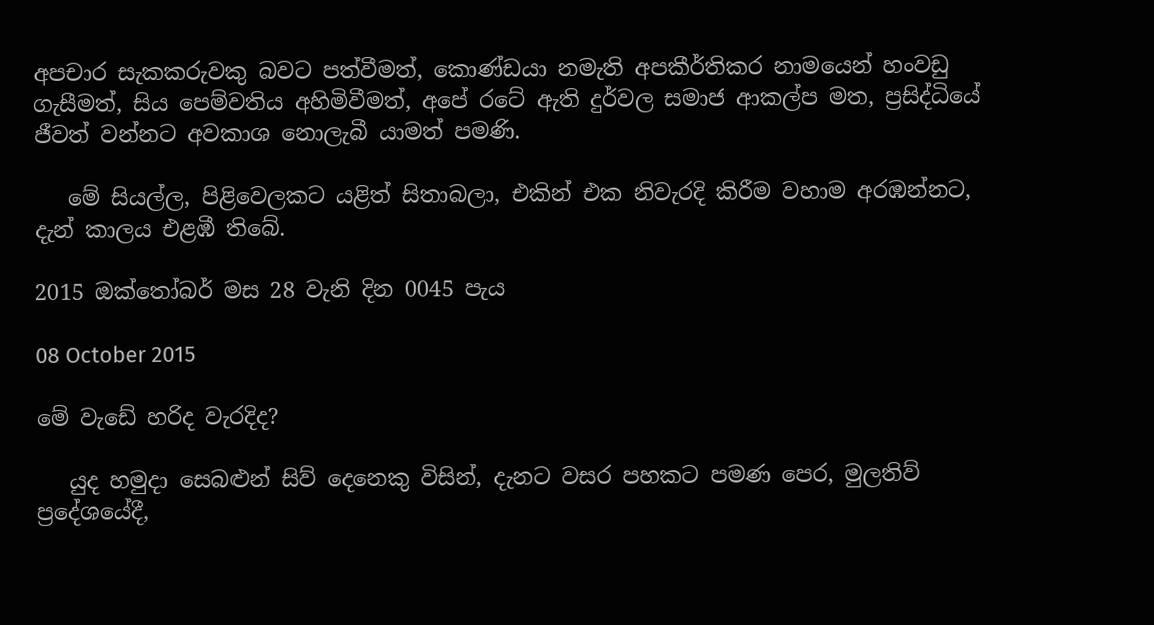අපචාර සැකකරුවකු බවට පත්වීමත්, කොණ්ඩයා නමැති අපකීර්තිකර නාමයෙන් හංවඩු ගැසීමත්, සිය පෙම්වතිය අහිමිවීමත්, අපේ රටේ ඇති දුර්වල සමාජ ආකල්ප මත, ප්‍රසිද්ධියේ ජීවත් වන්නට අවකාශ නොලැබී යාමත් පමණි.

   මේ සියල්ල, පිළිවෙලකට යළිත් සිතාබලා, එකින් එක නිවැරදි කිරීම වහාම අරඹන්නට, දැන් කාලය එළඹී තිබේ.

2015 ඔක්තෝබර් මස 28 වැනි දින 0045 පැය

08 October 2015

මේ වැඩේ හරිද වැරදිද?

   යුද හමුදා සෙබළුන් සිව් දෙනෙකු විසින්, දැනට වසර පහකට පමණ පෙර, මුලතිව් ප්‍රදේශයේදී,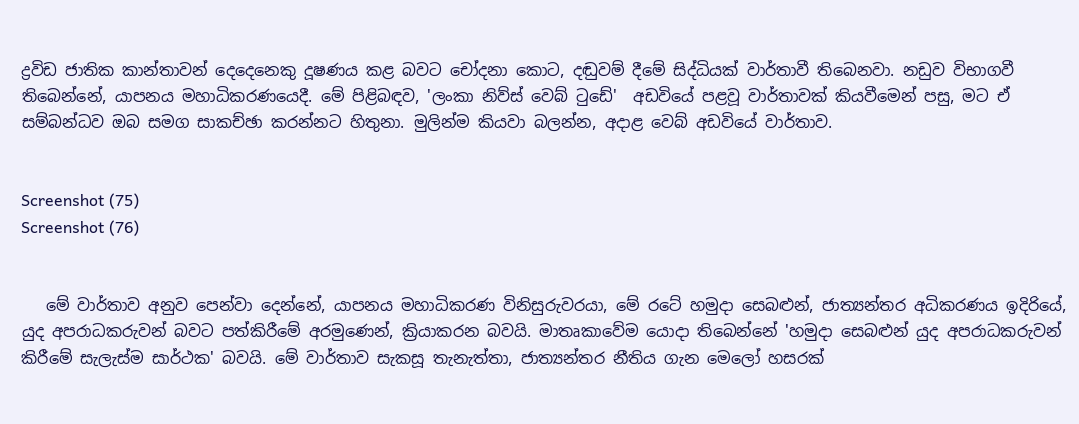ද්‍රවිඩ ජාතික කාන්තාවන් දෙදෙනෙකු දූෂණය කළ බවට චෝදනා කොට, දඬුවම් දීමේ සිද්ධියක් වාර්තාවී තිබෙනවා. නඩුව විභාගවී තිබෙන්නේ, යාපනය මහාධිකරණයෙදී. මේ පිළිබඳව, 'ලංකා නිව්ස් වෙබ් ටුඩේ'  අඩවියේ පළවූ වාර්තාවක් කියවීමෙන් පසු, මට ඒ සම්බන්ධව ඔබ සමග සාකච්ඡා කරන්නට හිතුනා. මුලින්ම කියවා බලන්න, අදාළ වෙබ් අඩවියේ වාර්තාව.


Screenshot (75)
Screenshot (76)


   මේ වාර්තාව අනුව පෙන්වා දෙන්නේ, යාපනය මහාධිකරණ විනිසුරුවරයා, මේ රටේ හමුදා සෙබළුන්, ජාත්‍යන්තර අධිකරණය ඉදිරියේ, යුද අපරාධකරුවන් බවට පත්කිරීමේ අරමුණෙන්, ක්‍රියාකරන බවයි. මාතෘකාවේම යොදා තිබෙන්නේ 'හමුදා සෙබළුන් යුද අපරාධකරුවන් කිරීමේ සැලැස්ම සාර්ථක' බවයි. මේ වාර්තාව සැකසූ තැනැත්තා, ජාත්‍යන්තර නීතිය ගැන මෙලෝ හසරක්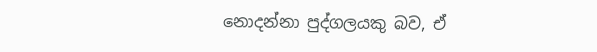නොදන්නා පුද්ගලයකු බව, ඒ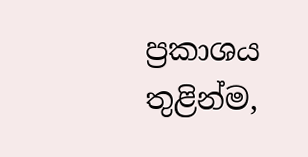ප්‍රකාශය තුළින්ම,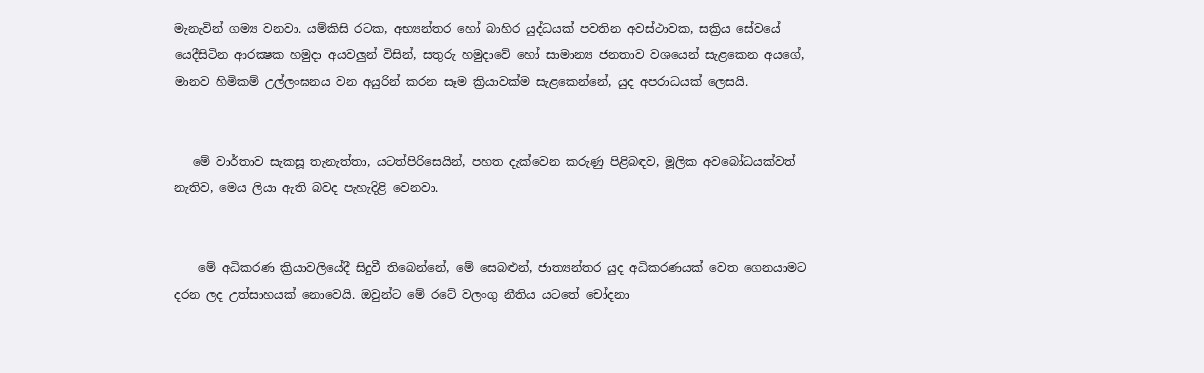මැනැවින් ගම්‍ය වනවා. යම්කිසි රටක, අභ්‍යන්තර හෝ බාහිර යුද්ධයක් පවතින අවස්ථාවක, සක්‍රිය සේවයේ යෙදීසිටින ආරක්‍ෂක හමුදා අයවලුන් විසින්, සතුරු හමුදාවේ හෝ සාමාන්‍ය ජනතාව වශයෙන් සැළකෙන අයගේ, මානව හිමිකම් උල්ලංඝනය වන අයුරින් කරන සෑම ක්‍රියාවක්ම සැළකෙන්නේ, යුද අපරාධයක් ලෙසයි.


   මේ වාර්තාව සැකසූ තැනැත්තා, යටත්පිරිසෙයින්, පහත දැක්වෙන කරුණු පිළිබඳව, මූලික අවබෝධයක්වත් නැතිව, මෙය ලියා ඇති බවද පැහැදිළි වෙනවා.


    මේ අධිකරණ ක්‍රියාවලියේදී සිදුවී තිබෙන්නේ, මේ සෙබළුන්, ජාත්‍යන්තර යුද අධිකරණයක් වෙත ගෙනයාමට දරන ලද උත්සාහයක් නොවෙයි. ඔවුන්ට මේ රටේ වලංගු නීතිය යටතේ චෝදනා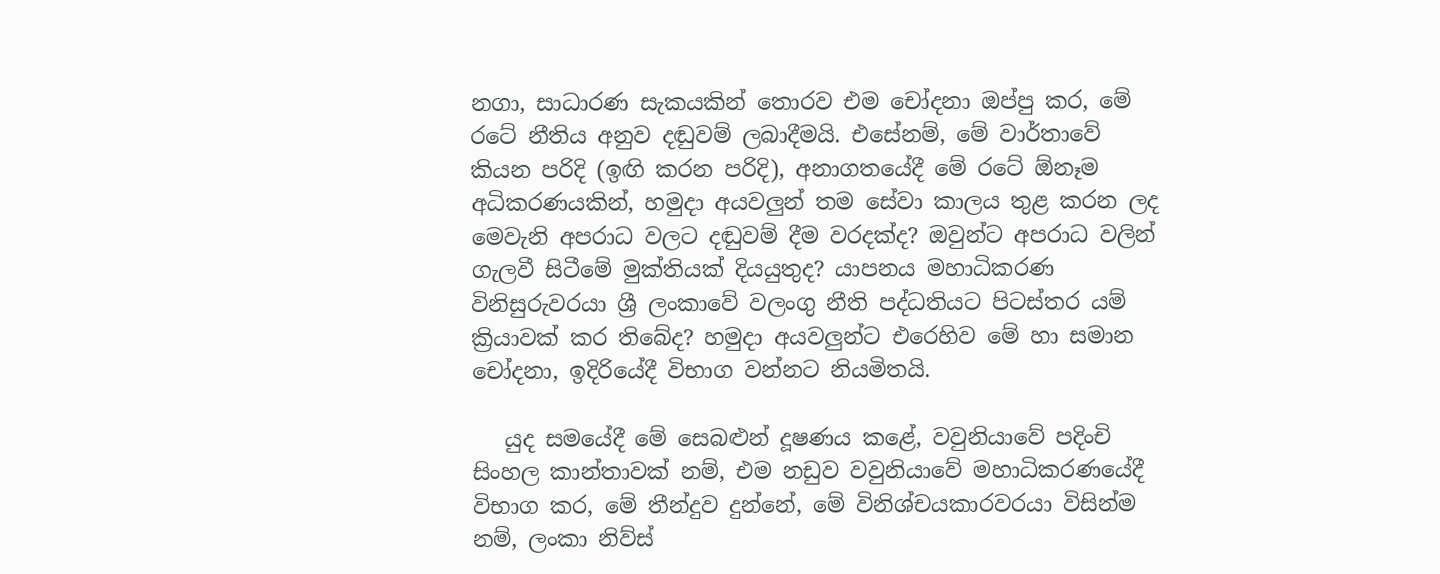නගා, සාධාරණ සැකයකින් තොරව එම චෝදනා ඔප්පු කර, මේ රටේ නීතිය අනුව දඬුවම් ලබාදීමයි. එසේනම්, මේ වාර්තාවේ කියන පරිදි (ඉඟි කරන පරිදි), අනාගතයේදී මේ රටේ ඕනෑම අධිකරණයකින්, හමුදා අයවලුන් තම සේවා කාලය තුළ කරන ලද මෙවැනි අපරාධ වලට දඬුවම් දීම වරදක්ද? ඔවුන්ට අපරාධ වලින් ගැලවී සිටීමේ මුක්තියක් දියයුතුද? යාපනය මහාධිකරණ විනිසුරුවරයා ශ්‍රී ලංකාවේ වලංගු නීති පද්ධතියට පිටස්තර යම් ක්‍රියාවක් කර තිබේද? හමුදා අයවලුන්ට එරෙහිව මේ හා සමාන චෝදනා, ඉදිරියේදී විභාග වන්නට නියමිතයි.

   යුද සමයේදී මේ සෙබළුන් දූෂණය කළේ, වවුනියාවේ පදිංචි සිංහල කාන්තාවක් නම්, එම නඩුව වවුනියාවේ මහාධිකරණයේදී විභාග කර, මේ තීන්දුව දුන්නේ, මේ විනිශ්චයකාරවරයා විසින්ම නම්, ලංකා නිව්ස්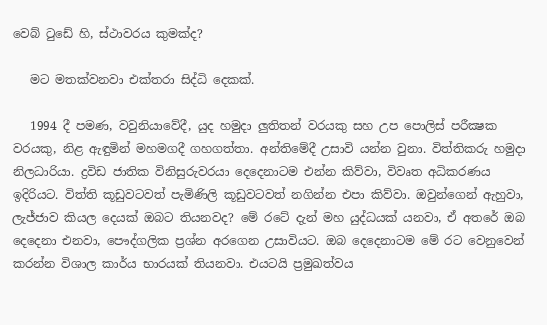වෙබ් ටුඩේ හි, ස්ථාවරය කුමක්ද?

   මට මතක්වනවා එක්තරා සිද්ධි දෙකක්.

   1994 දී පමණ, වවුනියාවේදී, යුද හමුදා ලුතිතන් වරයකු සහ උප පොලිස් පරීක්‍ෂක වරයකු, නිළ ඇඳුමින් මහමගදී ගහගත්තා. අන්තිමේදී උසාවි යන්න වුනා. විත්තිකරු හමුදා නිලධාරියා. ද්‍රවිඩ ජාතික විනිසුරුවරයා දෙදෙනාටම එන්න කිව්වා, විවෘත අධිකරණය ඉදිරියට. විත්ති කූඩුවටවත් පැමිණිලි කූඩුවටවත් නගින්න එපා කිව්වා. ඔවුන්ගෙන් ඇහුවා, ලැජ්ජාව කියල දෙයක් ඔබට තියනවද? මේ රටේ දැන් මහ යුද්ධයක් යනවා, ඒ අතරේ ඔබ දෙදෙනා එනවා, පෞද්ගලික ප්‍රශ්න අරගෙන උසාවියට. ඔබ දෙදෙනාටම මේ රට වෙනුවෙන් කරන්න විශාල කාර්ය භාරයක් තියනවා. එයටයි ප්‍රමුඛත්වය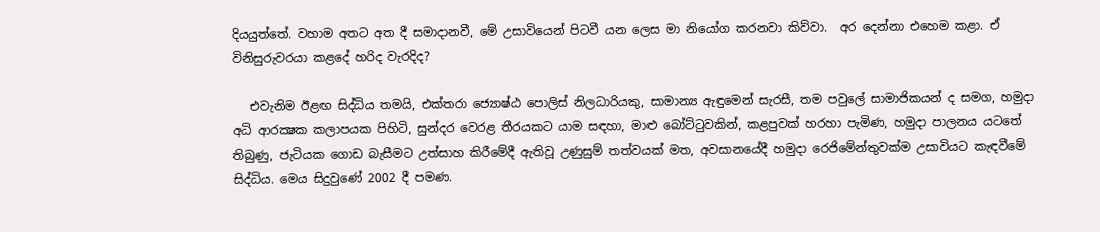දියයුත්තේ. වහාම අතට අත දී සමාදානවී, මේ උසාවියෙන් පිටවී යන ලෙස මා නියෝග කරනවා කිව්වා.  අර දෙන්නා එහෙම කළා. ඒ විනිසුරුවරයා කළදේ හරිද වැරදිද?

   එවැනිම ඊළඟ සිද්ධිය තමයි, එක්තරා ජ්‍යොෂ්ඨ පොලිස් නිලධාරියකු, සාමාන්‍ය ඇඳුමෙන් සැරසී, තම පවුලේ සාමාජිකයන් ද සමග, හමුදා අධි ආරක්‍ෂක කලාපයක පිහිටි, සුන්දර වෙරළ තීරයකට යාම සඳහා, මාළු බෝට්ටුවකින්, කළපුවක් හරහා පැමිණ, හමුදා පාලනය යටතේ තිබුණු, ජැටියක ගොඩ බැසීමට උත්සාහ කිරීමේදී ඇතිවූ උණුසුම් තත්වයක් මත, අවසානයේදී හමුදා රෙජිමේන්තුවක්ම උසාවියට කැඳවීමේ සිද්ධිය. මෙය සිදුවුණේ 2002 දී පමණ.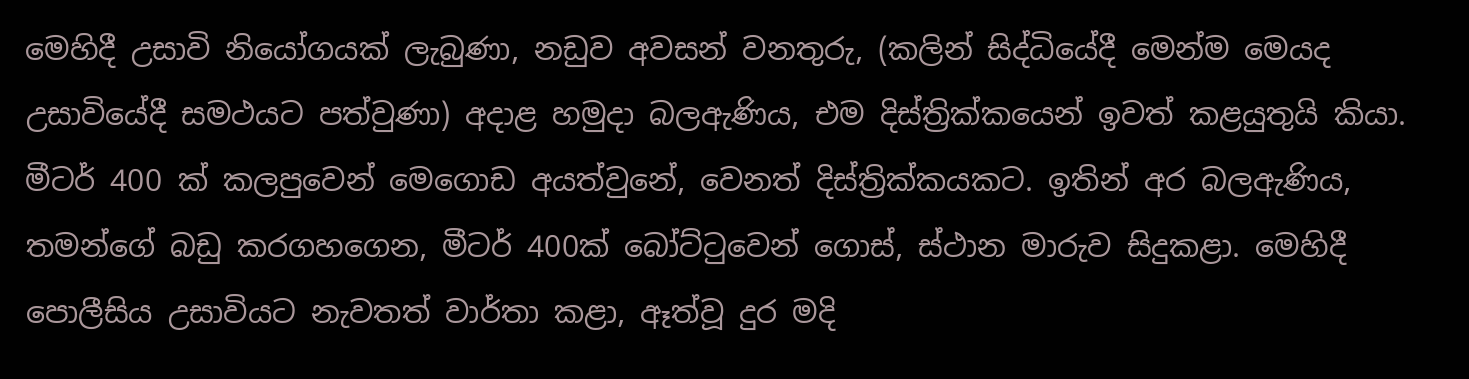මෙහිදී උසාවි නියෝගයක් ලැබුණා, නඩුව අවසන් වනතුරු, (කලින් සිද්ධියේදී මෙන්ම මෙයද උසාවියේදී සමථයට පත්වුණා) අදාළ හමුදා බලඇණිය, එම දිස්ත්‍රික්කයෙන් ඉවත් කළයුතුයි කියා. මීටර් 400 ක් කලපුවෙන් මෙගොඩ අයත්වුනේ, වෙනත් දිස්ත්‍රික්කයකට. ඉතින් අර බලඇණිය, තමන්ගේ බඩු කරගහගෙන, මීටර් 400ක් බෝට්ටුවෙන් ගොස්, ස්ථාන මාරුව සිදුකළා. මෙහිදී පොලීසිය උසාවියට නැවතත් වාර්තා කළා, ඈත්වූ දුර මදි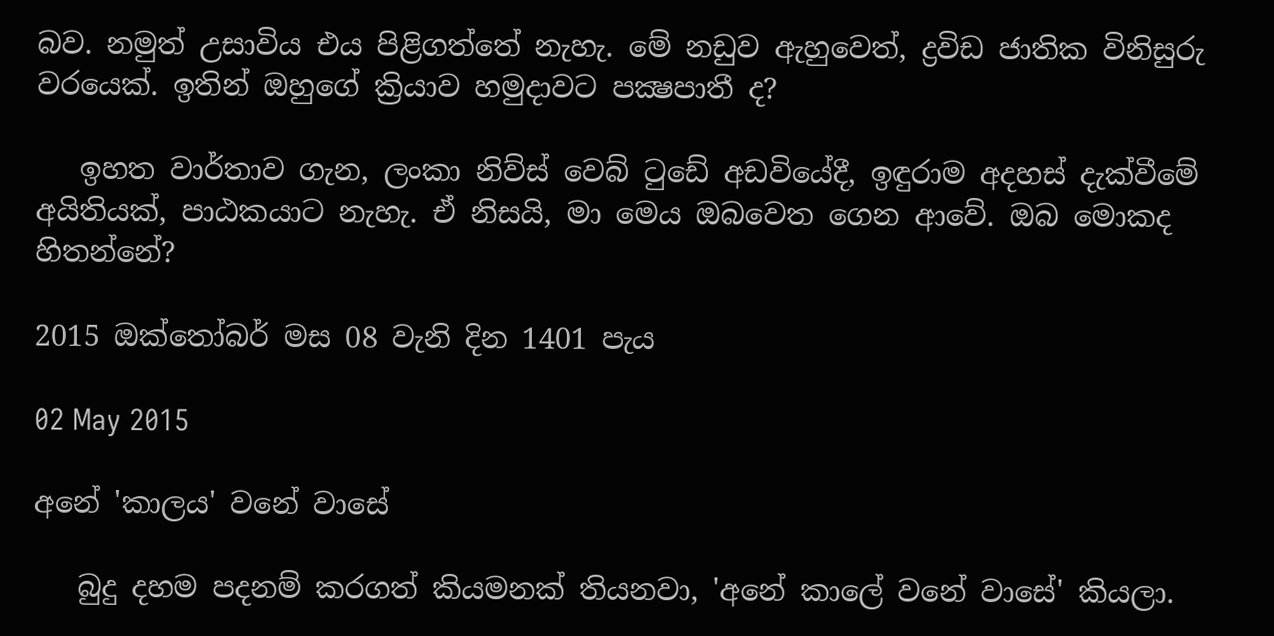බව. නමුත් උසාවිය එය පිළිගත්තේ නැහැ. මේ නඩුව ඇහුවෙත්, ද්‍රවිඩ ජාතික විනිසුරු වරයෙක්. ඉතින් ඔහුගේ ක්‍රියාව හමුදාවට පක්‍ෂපාතී ද?

   ඉහත වාර්තාව ගැන, ලංකා නිව්ස් වෙබ් ටුඩේ අඩවියේදී, ඉඳුරාම අදහස් දැක්වීමේ අයිතියක්, පාඨකයාට නැහැ. ඒ නිසයි, මා මෙය ඔබවෙත ගෙන ආවේ. ඔබ මොකද හිතන්නේ?

2015 ඔක්තෝබර් මස 08 වැනි දින 1401 පැය

02 May 2015

අනේ 'කාලය' වනේ වාසේ

   බුදු දහම පදනම් කරගත් කියමනක් තියනවා, 'අනේ කාලේ වනේ වාසේ' කියලා.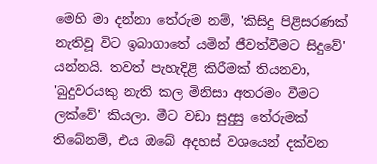මෙහි මා දන්නා තේරුම නම්, 'කිසිදු පිළිසරණක් නැතිවූ විට ඉබාගාතේ යමින් ජීවත්වීමට සිදුවේ' යන්නයි. තවත් පැහැදිළි කිරීමක් තියනවා, 'බුදුවරයකු නැති කල මිනිසා අතරමං වීමට ලක්වේ' කියලා. මීට වඩා සුදුසු තේරුමක් තිබේනම්, එය ඔබේ අදහස් වශයෙන් දක්වන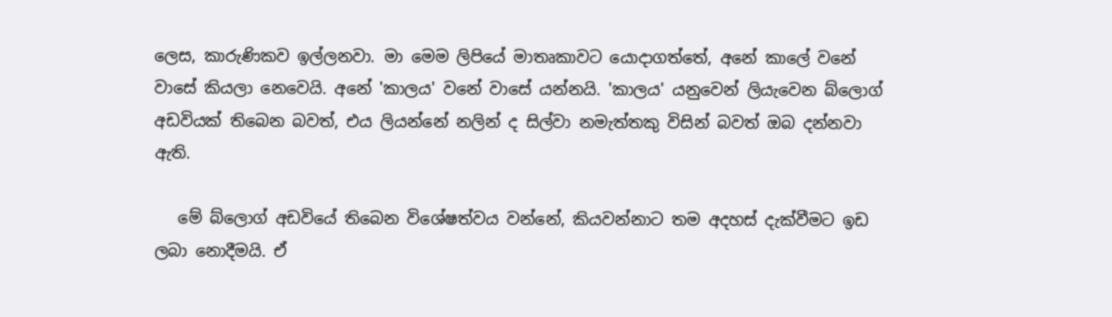ලෙස, කාරුණිකව ඉල්ලනවා. මා මෙම ලිපියේ මාතෘකාවට යොදාගත්තේ, අනේ කාලේ වනේ වාසේ කියලා නෙවෙයි. අනේ 'කාලය' වනේ වාසේ යන්නයි. 'කාලය' යනුවෙන් ලියැවෙන බ්ලොග් අඩවියක් තිබෙන බවත්, එය ලියන්නේ නලින් ද සිල්වා නමැත්තකු විසින් බවත් ඔබ දන්නවා ඇති.

   මේ බ්ලොග් අඩවියේ තිබෙන විශේෂත්වය වන්නේ, කියවන්නාට තම අදහස් දැක්වීමට ඉඩ ලබා නොදීමයි. ඒ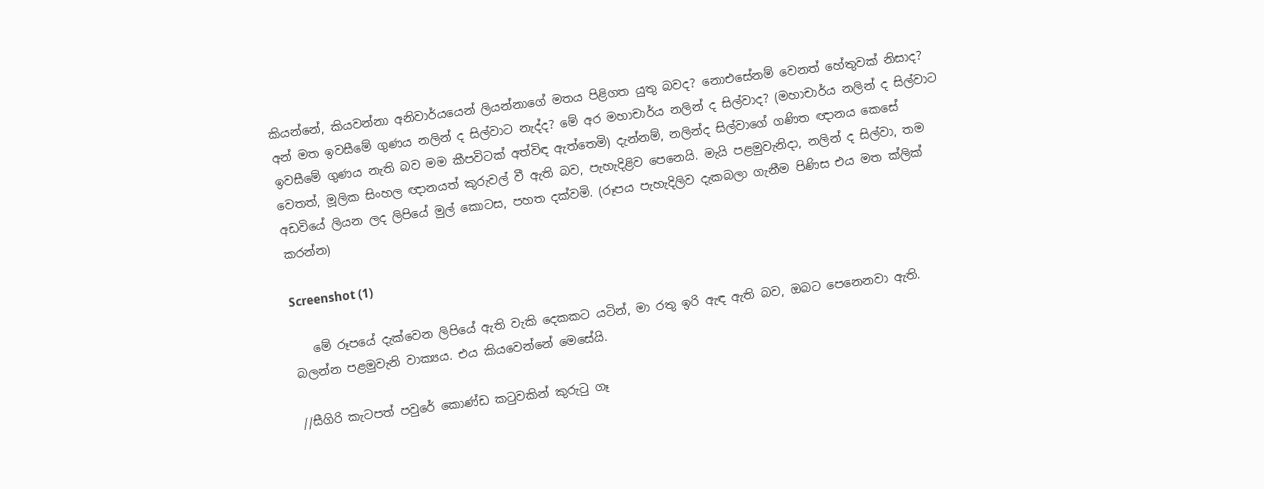කියන්නේ, කියවන්නා අනිවාර්යයෙන් ලියන්නාගේ මතය පිළිගත යුතු බවද? නොඑසේනම් වෙනත් හේතුවක් නිසාද? අන් මත ඉවසීමේ ගුණය නලින් ද සිල්වාට නැද්ද? මේ අර මහාචාර්ය නලින් ද සිල්වාද? (මහාචාර්ය නලින් ද සිල්වාට ඉවසීමේ ගුණය නැති බව මම කීපවිටක් අත්විඳ ඇත්තෙමි) දැන්නම්, නලින්ද සිල්වාගේ ගණිත ඥානය කෙසේ වෙතත්, මූලික සිංහල ඥානයත් කුරුවල් වී ඇති බව, පැහැදිළිව පෙනෙයි. මැයි පළමුවැනිදා, නලින් ද සිල්වා, තම අඩවියේ ලියන ලද ලිපියේ මුල් කොටස, පහත දක්වමි. (රූපය පැහැදිලිව දැකබලා ගැනීම පිණිස එය මත ක්ලික් කරන්න)

Screenshot (1)

   මේ රූපයේ දැක්වෙන ලිපියේ ඇති වැකි දෙකකට යටින්, මා රතු ඉරි ඇඳ ඇති බව, ඔබට පෙනෙනවා ඇති. බලන්න පළමුවැනි වාක්‍යය. එය කියවෙන්නේ මෙසේයි.

//සීගිරි කැටපත් පවුරේ කොණ්ඩ කටුවකින් කුරුටු ගෑ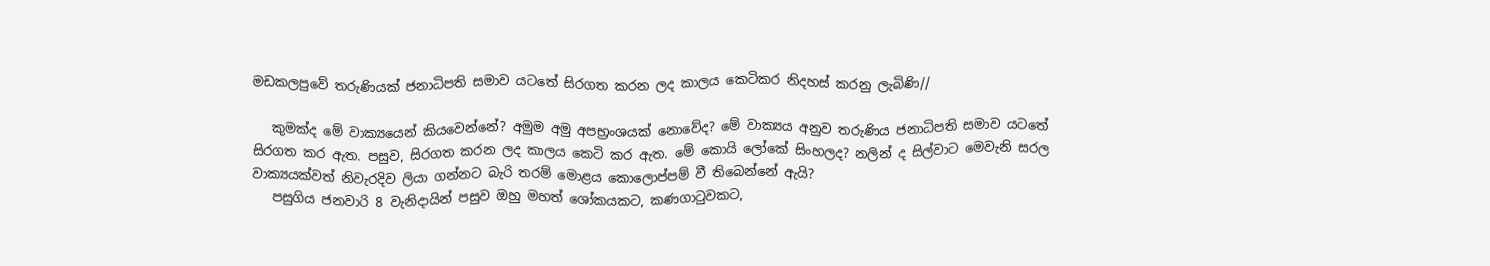මඩකලපුවේ තරුණියක් ජනාධිපති සමාව යටතේ සිරගත කරන ලද කාලය කෙටිකර නිදහස් කරනු ලැබිණි//

   කුමක්ද මේ වාක්‍යයෙන් කියවෙන්නේ? අමුම අමු අපභ්‍රංශයක් නොවේද? මේ වාක්‍යය අනුව තරුණිය ජනාධිපති සමාව යටතේ සිරගත කර ඇත. පසුව, සිරගත කරන ලද කාලය කෙටි කර ඇත. මේ කොයි ලෝකේ සිංහලද? නලින් ද සිල්වාට මෙවැනි සරල වාක්‍යයක්වත් නිවැරදිව ලියා ගන්නට බැරි තරම් මොළය කොලොප්පම් වී තිබෙන්නේ ඇයි?
   පසුගිය ජනවාරි 8 වැනිදායින් පසුව ඔහු මහත් ශෝකයකට, කණගාටුවකට,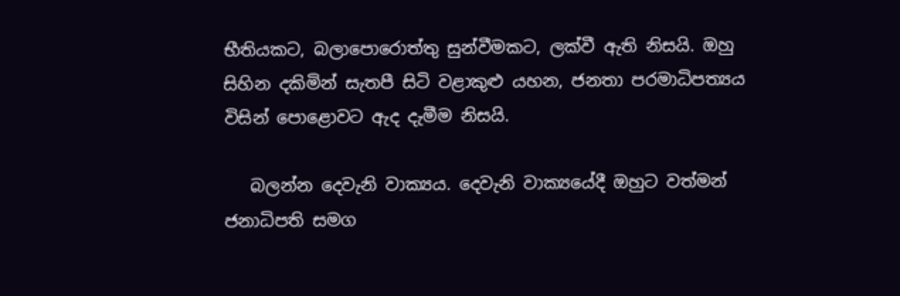භීතියකට, බලාපොරොත්තු සුන්වීමකට, ලක්වී ඇති නිසයි. ඔහු සිහින දකිමින් සැතපී සිටි වළාකුළු යහන, ජනතා පරමාධිපත්‍යය විසින් පොළොවට ඇද දැමීම නිසයි.

   බලන්න දෙවැනි වාක්‍යය. දෙවැනි වාක්‍යයේදී ඔහුට වත්මන් ජනාධිපති සමග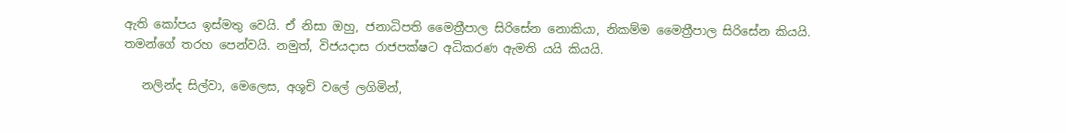ඇති කෝපය ඉස්මතු වෙයි. ඒ නිසා ඔහු, ජනාධිපති මෛත්‍රීපාල සිරිසේන නොකියා, නිකම්ම මෛත්‍රීපාල සිරිසේන කියයි. තමන්ගේ තරහ පෙන්වයි. නමුත්, විජයදාස රාජපක්ෂට අධිකරණ ඇමති යයි කියයි.

   නලින්ද සිල්වා, මෙලෙස, අශූචි වලේ ලගිමින්,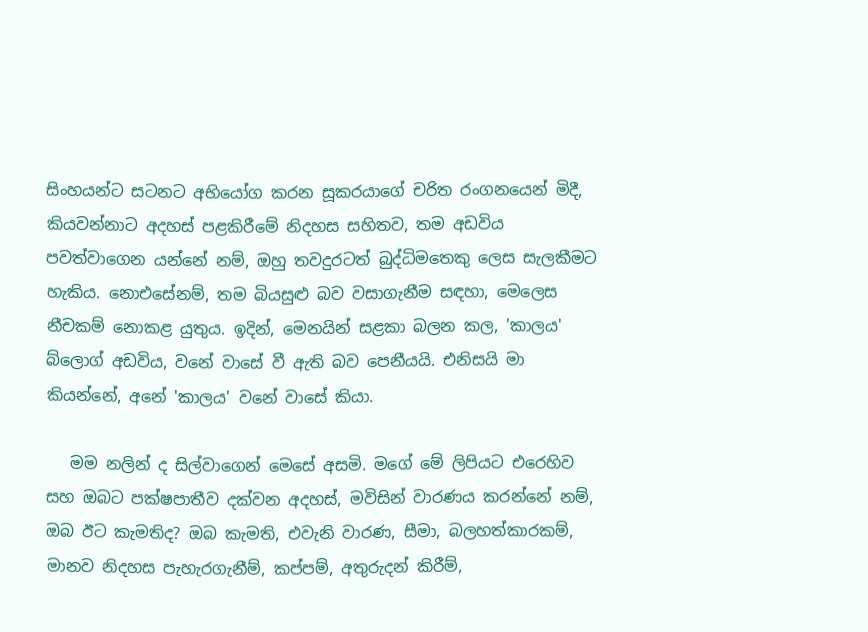සිංහයන්ට සටනට අභියෝග කරන සූකරයාගේ චරිත රංගනයෙන් මිදී, කියවන්නාට අදහස් පළකිරීමේ නිදහස සහිතව, තම අඩවිය පවත්වාගෙන යන්නේ නම්, ඔහු තවදුරටත් බුද්ධිමතෙකු ලෙස සැලකීමට හැකිය. නොඑසේනම්, තම බියසුළු බව වසාගැනීම සඳහා, මෙලෙස නීචකම් නොකළ යුතුය. ඉදින්, මෙනයින් සළකා බලන කල, 'කාලය' බ්ලොග් අඩවිය, වනේ වාසේ වී ඇති බව පෙනීයයි. එනිසයි මා කියන්නේ, අනේ 'කාලය' වනේ වාසේ කියා.

   මම නලින් ද සිල්වාගෙන් මෙසේ අසමි. මගේ මේ ලිපියට එරෙහිව සහ ඔබට පක්ෂපාතීව දක්වන අදහස්, මවිසින් වාරණය කරන්නේ නම්, ඔබ ඊට කැමතිද? ඔබ කැමති, එවැනි වාරණ, සීමා, බලහත්කාරකම්, මානව නිදහස පැහැරගැනීම්, කප්පම්, අතුරුදන් කිරීම්,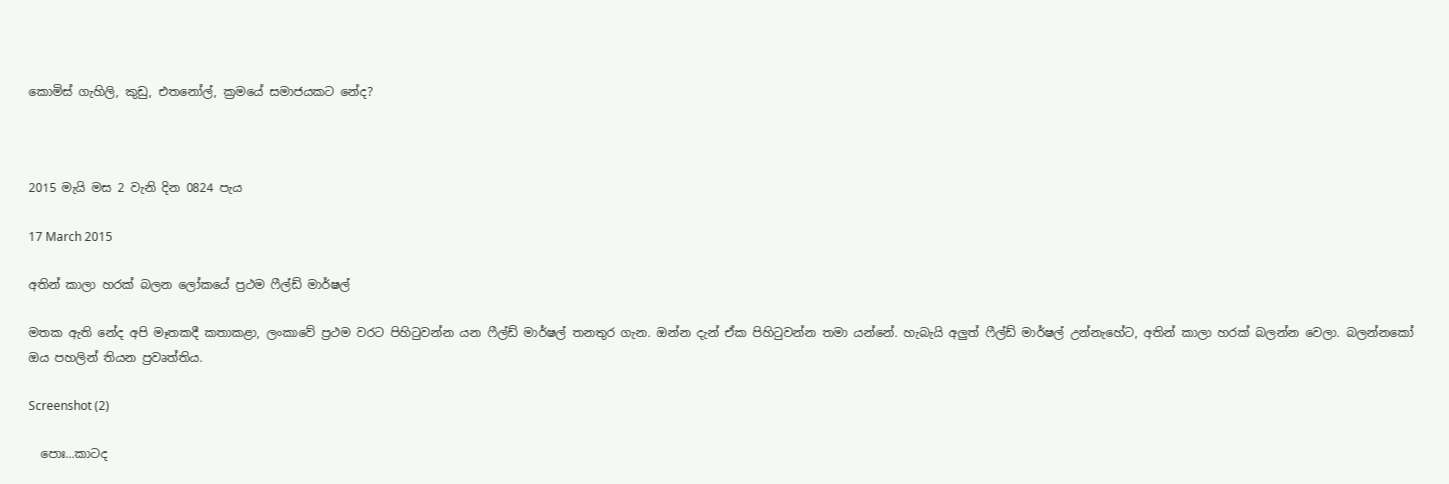කොමිස් ගැහිලි, කුඩු, එතනෝල්, ක්‍රමයේ සමාජයකට නේද?



2015 මැයි මස 2 වැනි දින 0824 පැය

17 March 2015

අතින් කාලා හරක් බලන ලෝකයේ ප්‍රථම ෆීල්ඩ් මාර්ෂල්

මතක ඇති නේද අපි මෑතකදී කතාකළා, ලංකාවේ ප්‍රථම වරට පිහිටුවන්න යන ෆීල්ඩ් මාර්ෂල් තනතුර ගැන. ඔන්න දැන් ඒක පිහිටුවන්න තමා යන්නේ. හැබැයි අලුත් ෆීල්ඩ් මාර්ෂල් උන්නැහේට, අතින් කාලා හරක් බලන්න වෙලා. බලන්නකෝ ඔය පහලින් තියන ප්‍රවෘත්තිය.

Screenshot (2)

  පොඃ...කාටද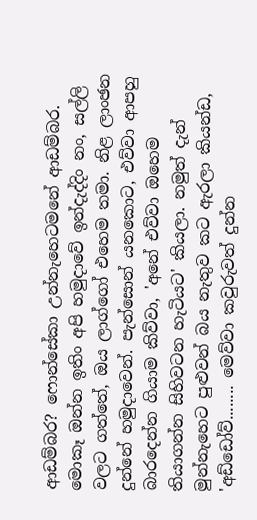ආඩම්බර? ෆොන්සේකා උන්නැහෙටමනේ ආඩම්බර. මොකෑ ඔන්න ඉතිං අපි හමුදාවේ ඉන්දැද්දිං නං, සල්ලි වලට ගත්තේ, ඔය ලාග්ගෝ එහෙම තමා. නිළ ලාංඡන දුන්නේ හමුදාවෙන්. පැන්සොන් යනකොට, එව්වා ආපහු බාරදෙන්න ගියාම කිව්වා, 'අනේ එව්වා ඔහෙම තියාගන්න සිහිවටන හැටියට' කියලා. නමුත් දැන් මුන්නැහෙට පුළුවන් බය නැතුව කට ඇරලා කියන්ඩ, 'අඩ්ඩෝව්........ මෙව්වා කවුරුවත් දුන්න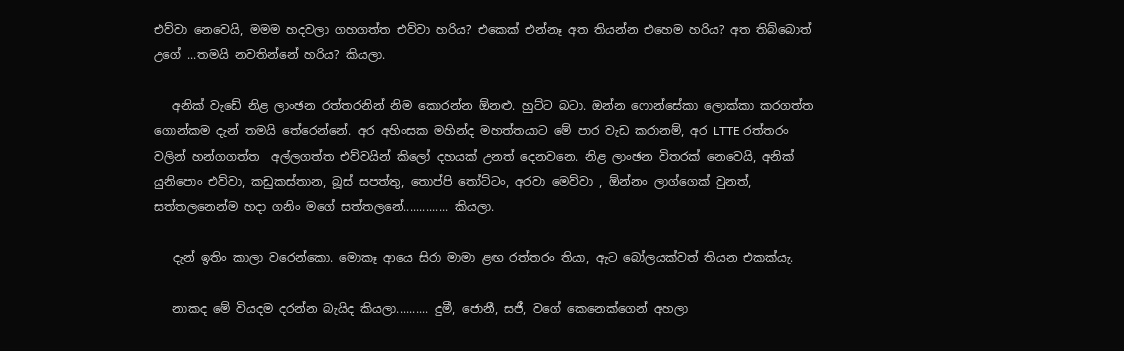එව්වා නෙවෙයි, මමම හදවලා ගහගත්ත එව්වා හරිය? එකෙක් එන්නෑ අත තියන්න එහෙම හරිය? අත තිබ්බොත් උගේ ...තමයි නවතින්නේ හරිය? කියලා.

   අනික් වැඩේ නිළ ලාංඡන රත්තරනින් නිම කොරන්න ඕනළු. හුට්ට බටා. ඔන්න ෆොන්සේකා ලොක්කා කරගත්ත ගොන්කම දැන් තමයි තේරෙන්නේ. අර අහිංසක මහින්ද මහත්තයාට මේ පාර වැඩ කරානම්, අර LTTE රත්තරං වලින් හන්ගගත්ත  අල්ලගත්ත එව්වයින් කිලෝ දහයක් උනත් දෙනවනෙ. නිළ ලාංඡන විතරක් නෙවෙයි, අනික් යුනිපොං එව්වා, කඩුකස්තාන, බූස් සපත්තු, තොප්පි තෝට්ටං, අරවා මෙව්වා , ඕන්නං ලාග්ගෙක් වුනත්, සත්තලනෙන්ම හදා ගනිං මගේ සත්තලනේ.............. කියලා.

   දැන් ඉතිං කාලා වරෙන්කො. මොකෑ ආයෙ සිරා මාමා ළඟ රත්තරං තියා, ඇට බෝලයක්වත් තියන එකක්යැ.

   නාකද මේ වියදම දරන්න බැයිද කියලා.......... දුමී, ජොනී, සජී, වගේ කෙනෙක්ගෙන් අහලා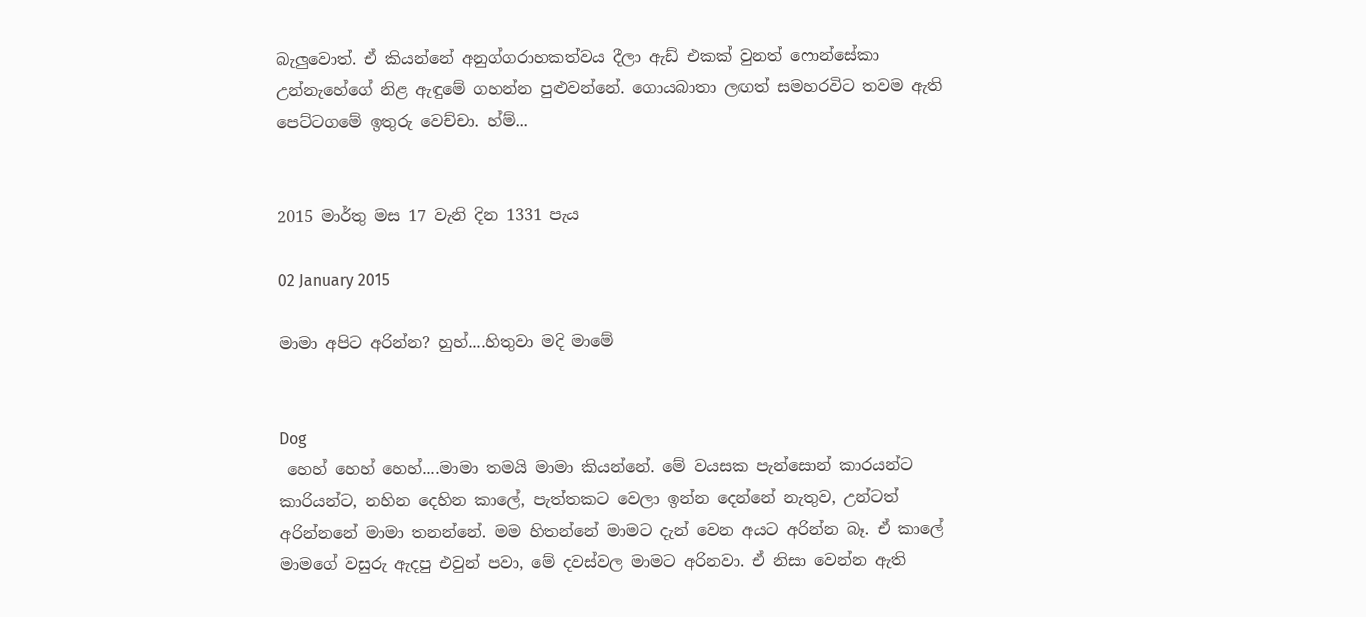බැලුවොත්. ඒ කියන්නේ අනුග්ගරාහකත්වය දීලා ඇඩ් එකක් වුනත් ෆොන්සේකා උන්නැහේගේ නිළ ඇඳුමේ ගහන්න පුළුවන්නේ. ගොයබාතා ලඟත් සමහරවිට තවම ඇති පෙට්ටගමේ ඉතුරු වෙච්චා. හ්ම්...


2015 මාර්තු මස 17 වැනි දින 1331 පැය

02 January 2015

මාමා අපිට අරින්න? හුහ්....හිතුවා මදි මාමේ


Dog
 හෙහ් හෙහ් හෙහ්....මාමා තමයි මාමා කියන්නේ. මේ වයසක පැන්සොන් කාරයන්ට කාරියන්ට, නහින දෙහින කාලේ, පැත්තකට වෙලා ඉන්න දෙන්නේ නැතුව, උන්ටත් අරින්නනේ මාමා තනන්නේ. මම හිතන්නේ මාමට දැන් වෙන අයට අරින්න බෑ. ඒ කාලේ  මාමගේ වසුරු ඇදපු එවුන් පවා, මේ දවස්වල මාමට අරිනවා. ඒ නිසා වෙන්න ඇති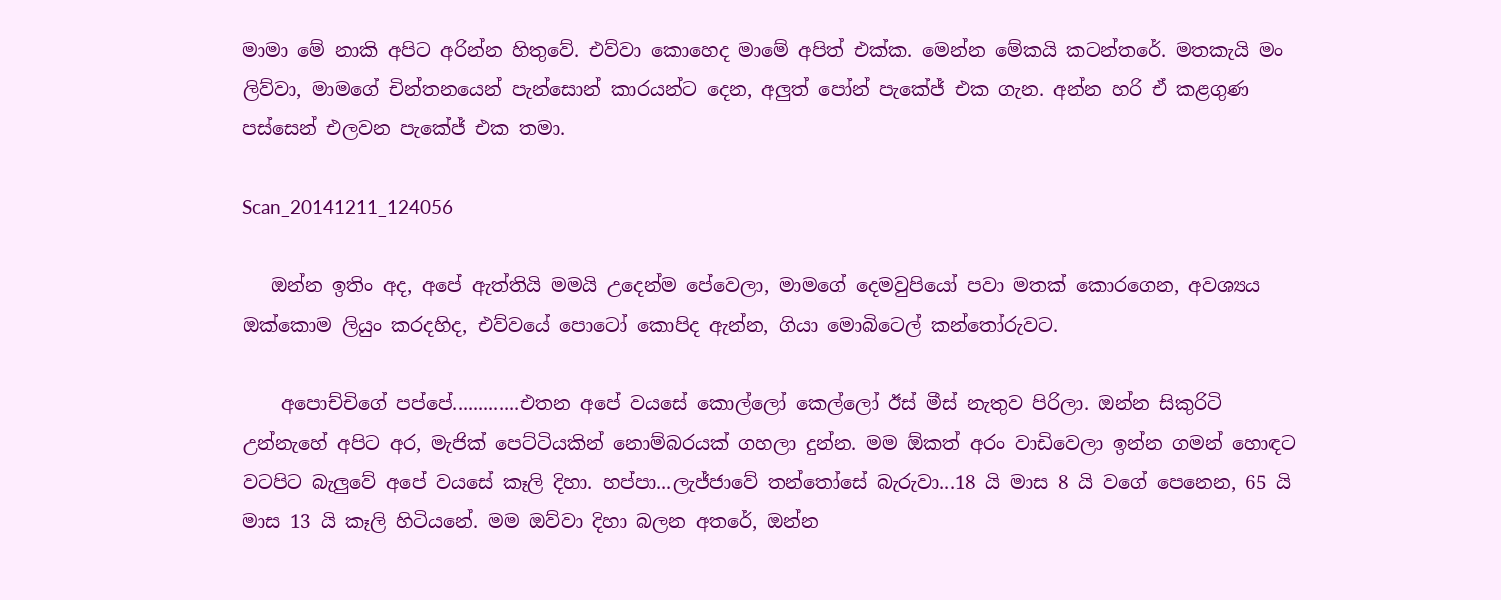මාමා මේ නාකි අපිට අරින්න හිතුවේ. එව්වා කොහෙද මාමේ අපිත් එක්ක. මෙන්න මේකයි කටන්තරේ. මතකැයි මං ලිව්වා, මාමගේ චින්තනයෙන් පැන්සොන් කාරයන්ට දෙන, අලුත් පෝන් පැකේජ් එක ගැන. අන්න හරි ඒ කළගුණ පස්සෙන් එලවන පැකේජ් එක තමා.

Scan_20141211_124056

   ඔන්න ඉතිං අද, අපේ ඇත්තියි මමයි උදෙන්ම පේවෙලා, මාමගේ දෙමවුපියෝ පවා මතක් කොරගෙන, අවශ්‍යය ඔක්කොම ලියුං කරදහිද, එව්වයේ පොටෝ කොපිද ඇන්න, ගියා මොබිටෙල් කන්තෝරුවට.

    අපොච්චිගේ පප්පේ.............එතන අපේ වයසේ කොල්ලෝ කෙල්ලෝ ඊස් මීස් නැතුව පිරිලා. ඔන්න සිකුරිටි උන්නැහේ අපිට අර, මැජික් පෙට්ටියකින් නොම්බරයක් ගහලා දුන්න. මම ඕකත් අරං වාඩිවෙලා ඉන්න ගමන් හොඳට වටපිට බැලුවේ අපේ වයසේ කෑලි දිහා. හප්පා...ලැජ්ජාවේ තන්තෝසේ බැරුවා...18 යි මාස 8 යි වගේ පෙනෙන, 65 යි මාස 13 යි කෑලි හිටියනේ. මම ඔව්වා දිහා බලන අතරේ, ඔන්න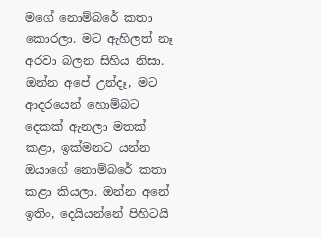මගේ නොම්බරේ කතා කොරලා. මට ඇහිලත් නෑ අරවා බලන සිහිය නිසා. ඔන්න අපේ උන්දෑ, මට ආදරයෙන් හොම්බට දෙකක් ඇනලා මතක් කළා, ඉක්මනට යන්න ඔයාගේ නොම්බරේ කතා කළා කියලා. ඔන්න අනේ ඉතිං, දෙයියන්නේ පිහිටයි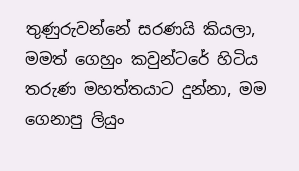තුණුරුවන්නේ සරණයි කියලා, මමත් ගෙහුං කවුන්ටරේ හිටිය තරුණ මහත්තයාට දුන්නා, මම ගෙනාපු ලියුං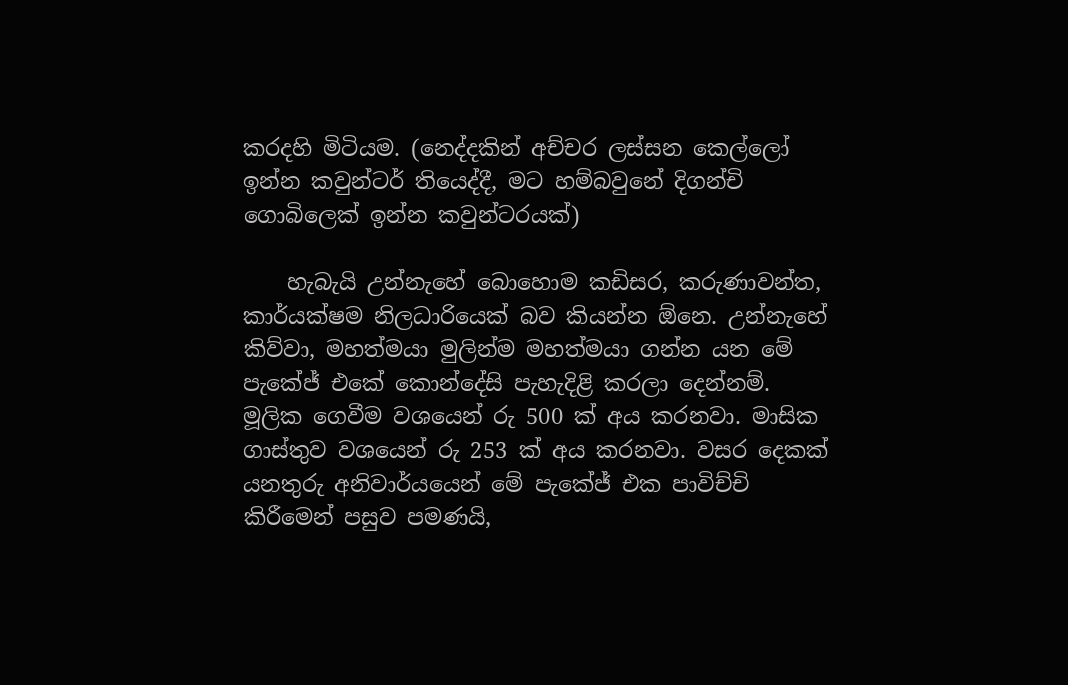කරදහි මිටියම. (නෙද්දකින් අච්චර ලස්සන කෙල්ලෝ ඉන්න කවුන්ටර් තියෙද්දී, මට හම්බවුනේ දිගන්චි ගොබිලෙක් ඉන්න කවුන්ටරයක්)

    හැබැයි උන්නැහේ බොහොම කඩිසර, කරුණාවන්ත, කාර්යක්ෂම නිලධාරියෙක් බව කියන්න ඕනෙ. උන්නැහේ කිව්වා, මහත්මයා මුලින්ම මහත්මයා ගන්න යන මේ පැකේජ් එකේ කොන්දේසි පැහැදිළි කරලා දෙන්නම්. මූලික ගෙවීම වශයෙන් රු 500 ක් අය කරනවා. මාසික ගාස්තුව වශයෙන් රු 253 ක් අය කරනවා. වසර දෙකක් යනතුරු අනිවාර්යයෙන් මේ පැකේජ් එක පාවිච්චි කිරීමෙන් පසුව පමණයි,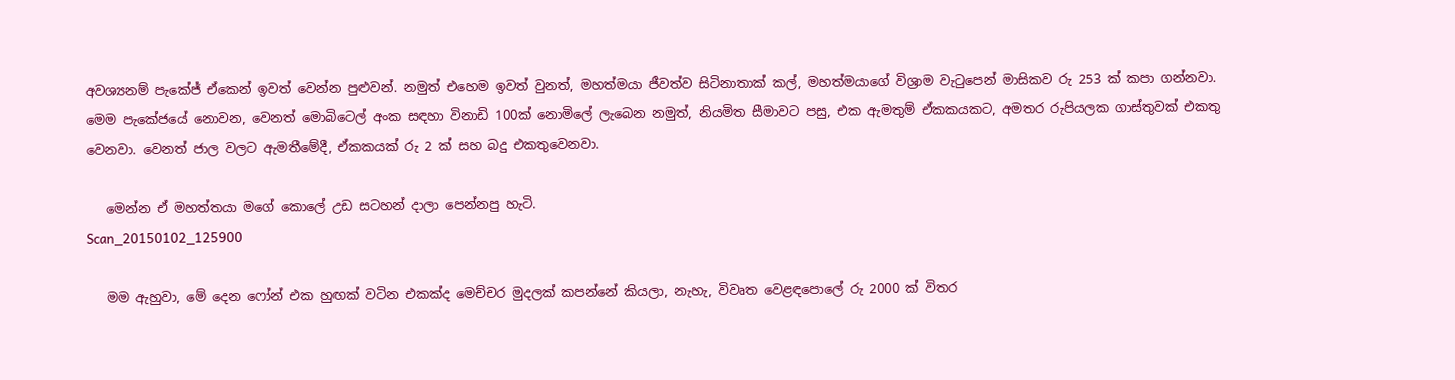අවශ්‍යනම් පැකේජ් ඒකෙන් ඉවත් වෙන්න පුළුවන්. නමුත් එහෙම ඉවත් වුනත්, මහත්මයා ජීවත්ව සිටිනාතාක් කල්, මහත්මයාගේ විශ්‍රාම වැටුපෙන් මාසිකව රු 253 ක් කපා ගන්නවා. මෙම පැකේජයේ නොවන, වෙනත් මොබිටෙල් අංක සඳහා විනාඩි 100ක් නොමිලේ ලැබෙන නමුත්, නියමිත සීමාවට පසු, එක ඇමතුම් ඒකකයකට, අමතර රුපියලක ගාස්තුවක් එකතු වෙනවා. වෙනත් ජාල වලට ඇමතීමේදී, ඒකකයක් රු 2 ක් සහ බදු එකතුවෙනවා.

   මෙන්න ඒ මහත්තයා මගේ කොලේ උඩ සටහන් දාලා පෙන්නපු හැටි.
Scan_20150102_125900

   මම ඇහුවා, මේ දෙන ෆෝන් එක හුඟක් වටින එකක්ද මෙච්චර මුදලක් කපන්නේ කියලා, නැහැ, විවෘත වෙළඳපොලේ රු 2000 ක් විතර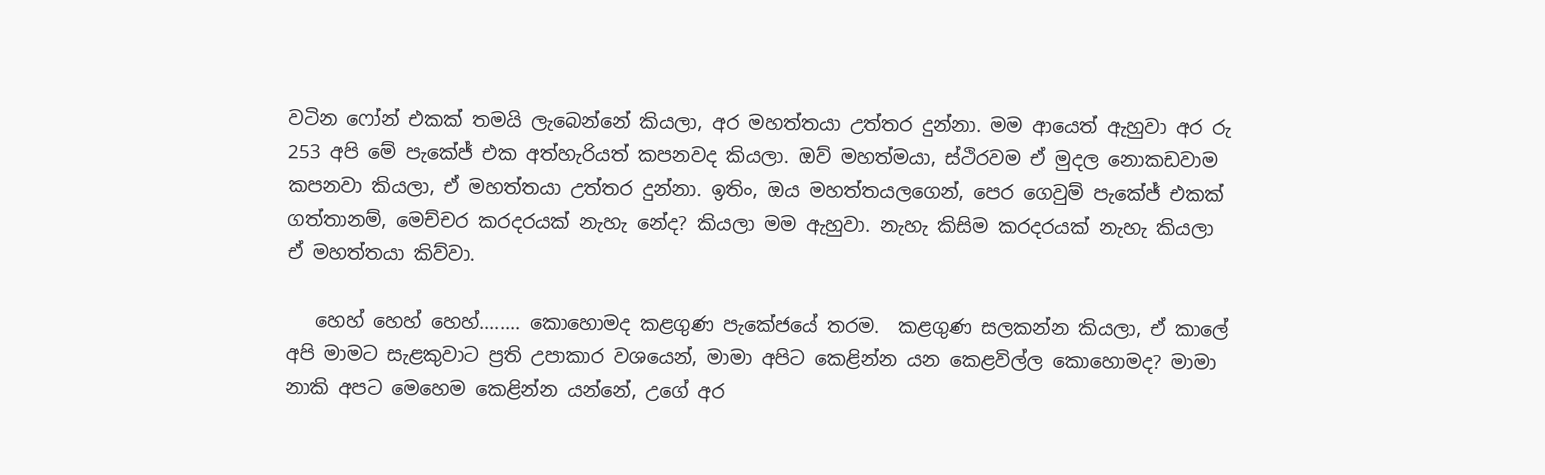වටින ෆෝන් එකක් තමයි ලැබෙන්නේ කියලා, අර මහත්තයා උත්තර දුන්නා. මම ආයෙත් ඇහුවා අර රු 253 අපි මේ පැකේජ් එක අත්හැරියත් කපනවද කියලා. ඔව් මහත්මයා, ස්ථිරවම ඒ මුදල නොකඩවාම කපනවා කියලා, ඒ මහත්තයා උත්තර දුන්නා. ඉතිං, ඔය මහත්තයලගෙන්, පෙර ගෙවුම් පැකේජ් එකක් ගත්තානම්, මෙච්චර කරදරයක් නැහැ නේද? කියලා මම ඇහුවා. නැහැ කිසිම කරදරයක් නැහැ කියලා ඒ මහත්තයා කිව්වා.

   හෙහ් හෙහ් හෙහ්........ කොහොමද කළගුණ පැකේජයේ තරම.  කළගුණ සලකන්න කියලා, ඒ කාලේ අපි මාමට සැළකුවාට ප්‍රති උපාකාර වශයෙන්, මාමා අපිට කෙළින්න යන කෙළවිල්ල කොහොමද? මාමා නාකි අපට මෙහෙම කෙළින්න යන්නේ, උගේ අර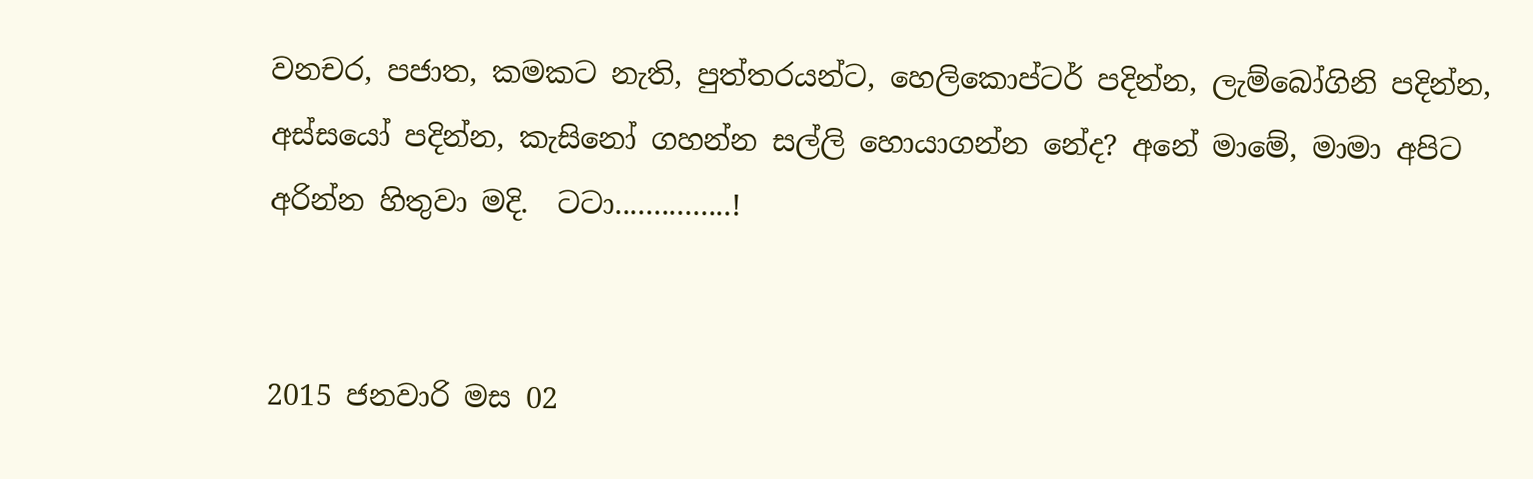වනචර, පජාත, කමකට නැති, පුත්තරයන්ට, හෙලිකොප්ටර් පදින්න, ලැම්බෝගිනි පදින්න, අස්සයෝ පදින්න, කැසිනෝ ගහන්න සල්ලි හොයාගන්න නේද? අනේ මාමේ, මාමා අපිට අරින්න හිතුවා මදි.  ටටා...............!


2015 ජනවාරි මස 02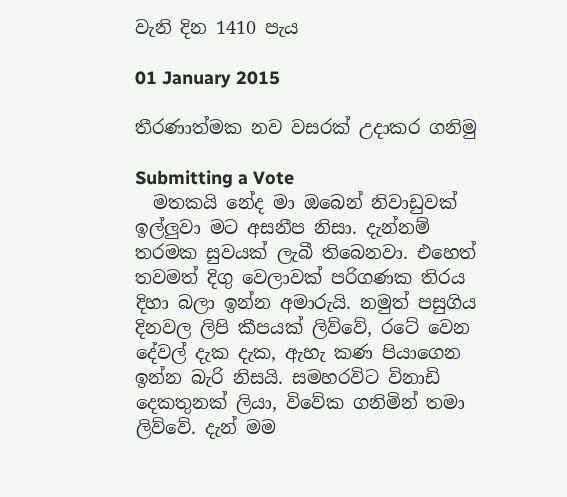වැනි දින 1410 පැය

01 January 2015

තීරණාත්මක නව වසරක් උදාකර ගනිමු

Submitting a Vote
  මතකයි නේද මා ඔබෙන් නිවාඩුවක් ඉල්ලුවා මට අසනීප නිසා. දැන්නම් තරමක සුවයක් ලැබී තිබෙනවා. එහෙත් තවමත් දිගු වෙලාවක් පරිගණක තිරය දිහා බලා ඉන්න අමාරුයි. නමුත් පසුගිය දිනවල ලිපි කීපයක් ලිව්වේ, රටේ වෙන දේවල් දැක දැක, ඇහැ කණ පියාගෙන ඉන්න බැරි නිසයි. සමහරවිට විනාඩි දෙකතුනක් ලියා, විවේක ගනිමින් තමා ලිව්වේ. දැන් මම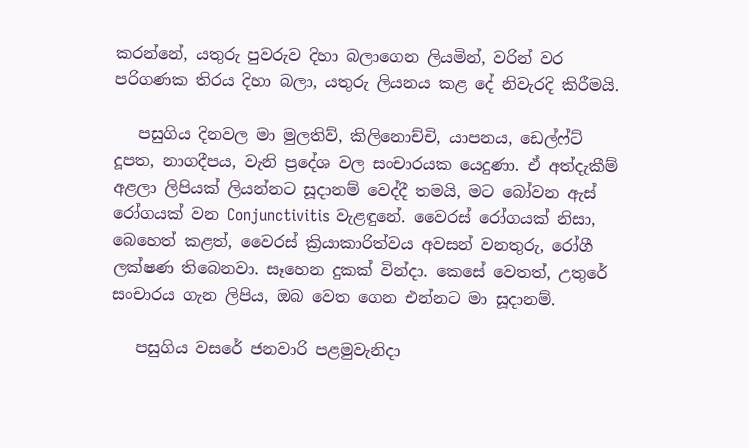කරන්නේ, යතුරු පුවරුව දිහා බලාගෙන ලියමින්, වරින් වර පරිගණක තිරය දිහා බලා, යතුරු ලියනය කළ දේ නිවැරදි කිරීමයි.

   පසුගිය දිනවල මා මුලතිව්, කිලිනොච්චි, යාපනය, ඩෙල්ෆ්ට් දූපත, නාගදීපය, වැනි ප්‍රදේශ වල සංචාරයක යෙදුණා. ඒ අත්දැකීම් අළලා ලිපියක් ලියන්නට සූදානම් වෙද්දී තමයි, මට බෝවන ඇස් රෝගයක් වන Conjunctivitis වැළඳුනේ. වෛරස් රෝගයක් නිසා, බෙහෙත් කළත්, වෛරස් ක්‍රියාකාරිත්වය අවසන් වනතුරු, රෝගී ලක්ෂණ තිබෙනවා. සෑහෙන දුකක් වින්දා. කෙසේ වෙතත්, උතුරේ සංචාරය ගැන ලිපිය, ඔබ වෙත ගෙන එන්නට මා සූදානම්.

   පසුගිය වසරේ ජනවාරි පළමුවැනිදා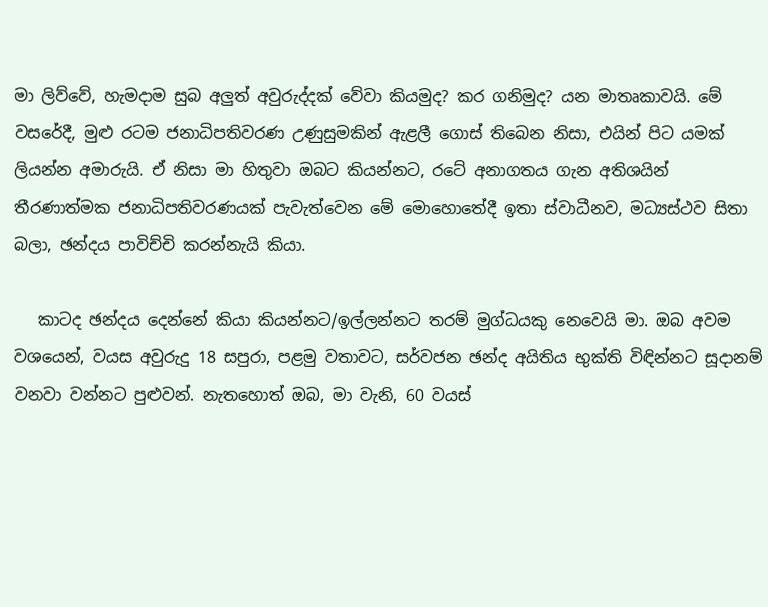මා ලිව්වේ, හැමදාම සුබ අලුත් අවුරුද්දක් වේවා කියමුද? කර ගනිමුද? යන මාතෘකාවයි. මේ වසරේදී, මුළු රටම ජනාධිපතිවරණ උණුසුමකින් ඇළලී ගොස් තිබෙන නිසා, එයින් පිට යමක් ලියන්න අමාරුයි. ඒ නිසා මා හිතුවා ඔබට කියන්නට, රටේ අනාගතය ගැන අතිශයින් තීරණාත්මක ජනාධිපතිවරණයක් පැවැත්වෙන මේ මොහොතේදී ඉතා ස්වාධීනව, මධ්‍යස්ථව සිතා බලා, ඡන්දය පාවිච්චි කරන්නැයි කියා.

   කාටද ඡන්දය දෙන්නේ කියා කියන්නට/ඉල්ලන්නට තරම් මුග්ධයකු නෙවෙයි මා. ඔබ අවම වශයෙන්, වයස අවුරුදු 18 සපුරා, පළමු වතාවට, සර්වජන ඡන්ද අයිතිය භුක්ති විඳින්නට සූදානම් වනවා වන්නට පුළුවන්. නැතහොත් ඔබ, මා වැනි, 60 වයස්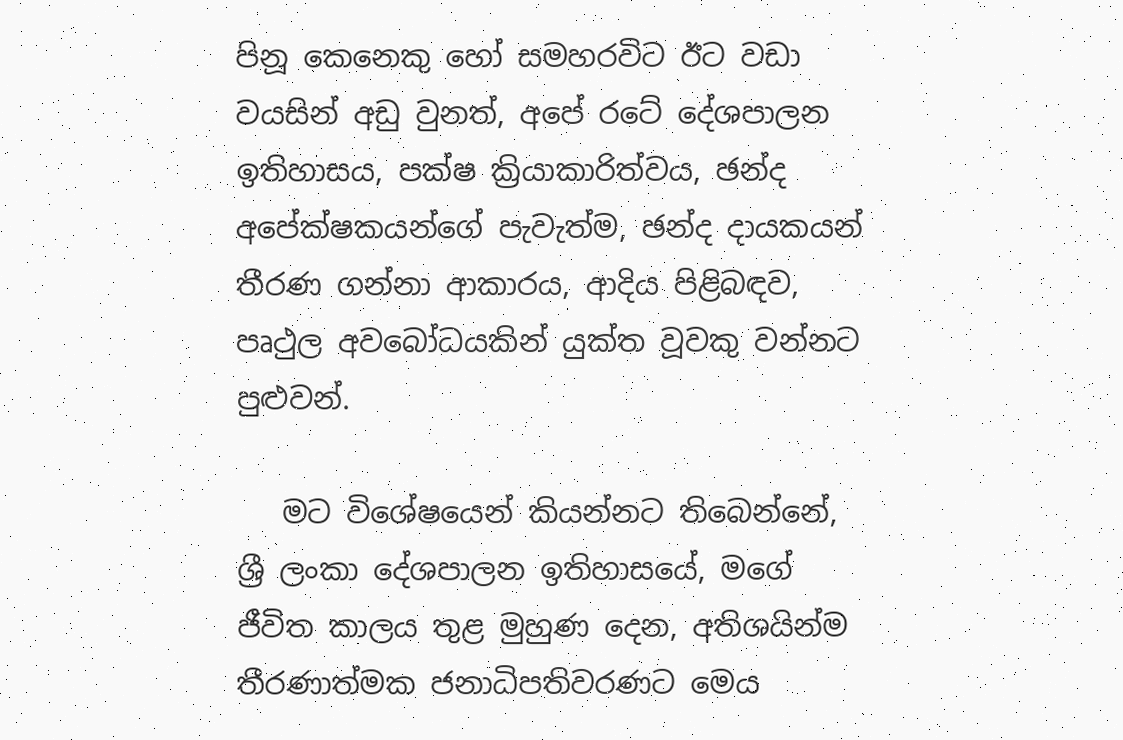පිනූ කෙනෙකු හෝ සමහරවිට ඊට වඩා වයසින් අඩු වුනත්, අපේ රටේ දේශපාලන ඉතිහාසය, පක්ෂ ක්‍රියාකාරිත්වය, ඡන්ද අපේක්ෂකයන්ගේ පැවැත්ම, ඡන්ද දායකයන් තීරණ ගන්නා ආකාරය, ආදිය පිළිබඳව, පෘථුල අවබෝධයකින් යුක්ත වූවකු වන්නට පුළුවන්.

   මට විශේෂයෙන් කියන්නට තිබෙන්නේ, ශ්‍රී ලංකා දේශපාලන ඉතිහාසයේ, මගේ ජීවිත කාලය තුළ මුහුණ දෙන, අතිශයින්ම තීරණාත්මක ජනාධිපතිවරණට මෙය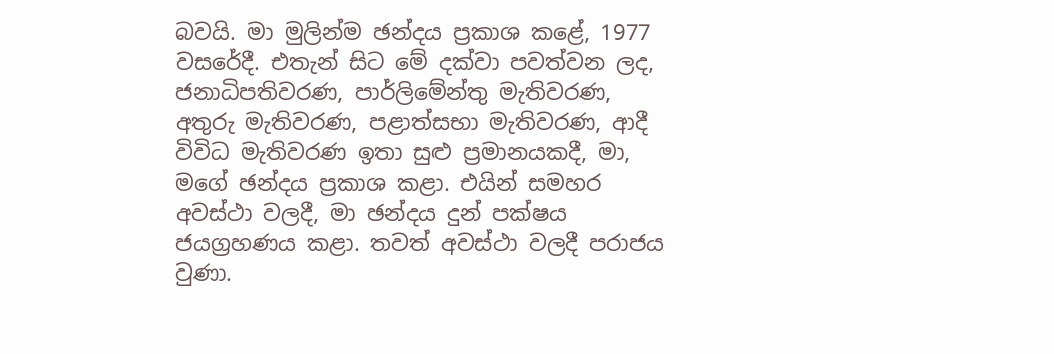බවයි. මා මුලින්ම ඡන්දය ප්‍රකාශ කළේ, 1977 වසරේදී. එතැන් සිට මේ දක්වා පවත්වන ලද, ජනාධිපතිවරණ, පාර්ලිමේන්තු මැතිවරණ, අතුරු මැතිවරණ, පළාත්සභා මැතිවරණ, ආදී විවිධ මැතිවරණ ඉතා සුළු ප්‍රමානයකදී, මා, මගේ ඡන්දය ප්‍රකාශ කළා. එයින් සමහර අවස්ථා වලදී, මා ඡන්දය දුන් පක්ෂය ජයග්‍රහණය කළා. තවත් අවස්ථා වලදී පරාජය වුණා.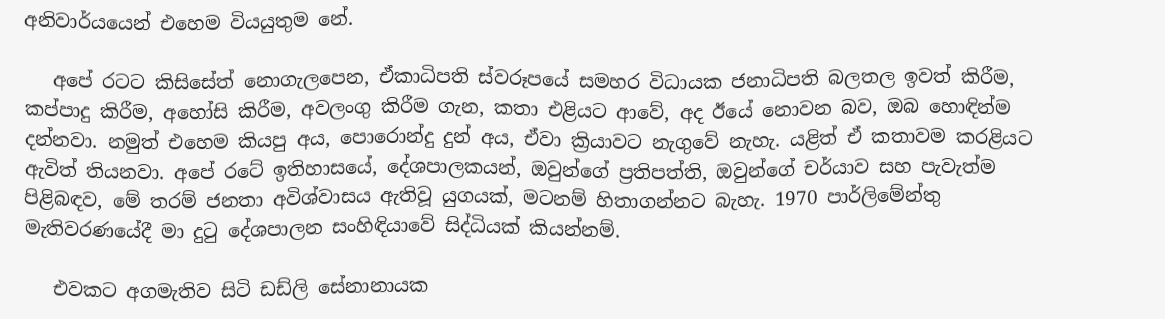අනිවාර්යයෙන් එහෙම වියයුතුම නේ.

   අපේ රටට කිසිසේත් නොගැලපෙන, ඒකාධිපති ස්වරූපයේ සමහර විධායක ජනාධිපති බලතල ඉවත් කිරීම, කප්පාදු කිරීම, අහෝසි කිරීම, අවලංගු කිරීම ගැන, කතා එළියට ආවේ, අද ඊයේ නොවන බව, ඔබ හොඳින්ම දන්නවා. නමුත් එහෙම කියපු අය, පොරොන්දු දුන් අය, ඒවා ක්‍රියාවට නැගුවේ නැහැ. යළිත් ඒ කතාවම කරළියට ඇවිත් තියනවා. අපේ රටේ ඉතිහාසයේ, දේශපාලකයන්, ඔවුන්ගේ ප්‍රතිපත්ති, ඔවුන්ගේ චර්යාව සහ පැවැත්ම පිළිබඳව, මේ තරම් ජනතා අවිශ්වාසය ඇතිවූ යුගයක්, මටනම් හිතාගන්නට බැහැ. 1970 පාර්ලිමේන්තු මැතිවරණයේදී මා දුටු දේශපාලන සංහිඳියාවේ සිද්ධියක් කියන්නම්.

   එවකට අගමැතිව සිටි ඩඩ්ලි සේනානායක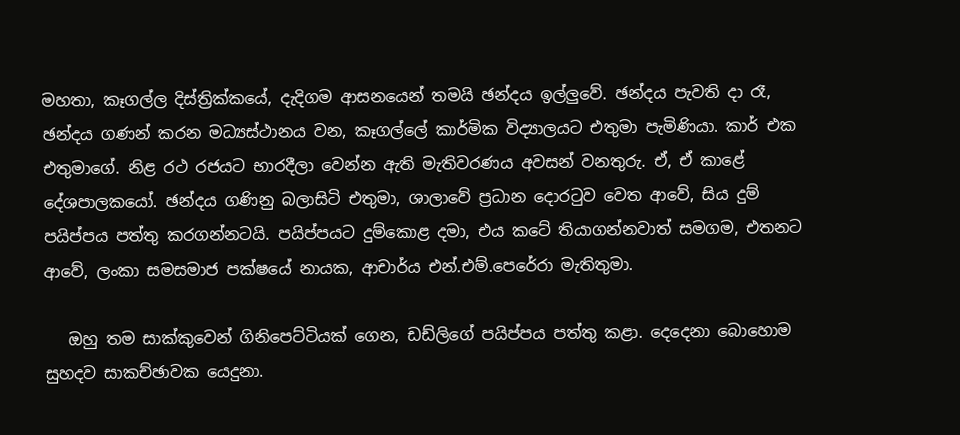මහතා, කෑගල්ල දිස්ත්‍රික්කයේ, දැදිගම ආසනයෙන් තමයි ඡන්දය ඉල්ලුවේ. ඡන්දය පැවති දා රෑ, ඡන්දය ගණන් කරන මධ්‍යස්ථානය වන, කෑගල්ලේ කාර්මික විද්‍යාලයට එතුමා පැමිණියා. කාර් එක එතුමාගේ. නිළ රථ රජයට භාරදීලා වෙන්න ඇති මැතිවරණය අවසන් වනතුරු. ඒ, ඒ කාළේ දේශපාලකයෝ. ඡන්දය ගණිනු බලාසිටි එතුමා, ශාලාවේ ප්‍රධාන දොරටුව වෙත ආවේ, සිය දුම් පයිප්පය පත්තු කරගන්නටයි. පයිප්පයට දුම්කොළ දමා, එය කටේ තියාගන්නවාත් සමගම, එතනට ආවේ, ලංකා සමසමාජ පක්ෂයේ නායක, ආචාර්ය එන්.එම්.පෙරේරා මැතිතුමා.

   ඔහු තම සාක්කුවෙන් ගිනිපෙට්ටියක් ගෙන, ඩඩ්ලිගේ පයිප්පය පත්තු කළා. දෙදෙනා බොහොම සුහදව සාකච්ඡාවක යෙදුනා.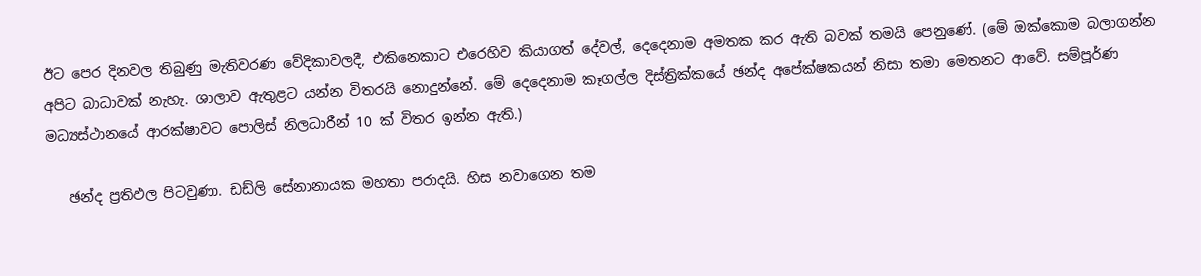ඊට පෙර දිනවල තිබුණු මැතිවරණ වේදිකාවලදී, එකිනෙකාට එරෙහිව කියාගත් දේවල්, දෙදෙනාම අමතක කර ඇති බවක් තමයි පෙනුණේ. (මේ ඔක්කොම බලාගන්න අපිට බාධාවක් නැහැ. ශාලාව ඇතුළට යන්න විතරයි නොදුන්නේ. මේ දෙදෙනාම කෑගල්ල දිස්ත්‍රික්කයේ ඡන්ද අපේක්ෂකයන් නිසා තමා මෙතනට ආවේ. සම්පූර්ණ මධ්‍යස්ථානයේ ආරක්ෂාවට පොලිස් නිලධාරීන් 10 ක් විතර ඉන්න ඇති.)

   ඡන්ද ප්‍රතිඵල පිටවුණා. ඩඩ්ලි සේනානායක මහතා පරාදයි. හිස නවාගෙන තම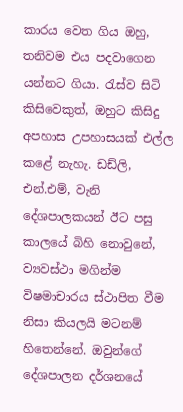කාරය වෙත ගිය ඔහු, තනිවම එය පදවාගෙන යන්නට ගියා. රැස්ව සිටි කිසිවෙකුත්, ඔහුට කිසිදු අපහාස උපහාසයක් එල්ල කළේ නැහැ. ඩඩ්ලි, එන්.එම්, වැනි දේශපාලකයන් ඊට පසු කාලයේ බිහි නොවුනේ, ව්‍යවස්ථා මගින්ම විෂමාචාරය ස්ථාපිත වීම නිසා කියලයි මටනම් හිතෙන්නේ. ඔවුන්ගේ දේශපාලන දර්ශනයේ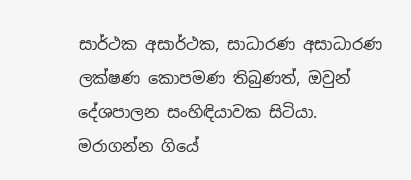සාර්ථක අසාර්ථක, සාධාරණ අසාධාරණ ලක්ෂණ කොපමණ තිබුණත්, ඔවුන් දේශපාලන සංහිඳියාවක සිටියා. මරාගන්න ගියේ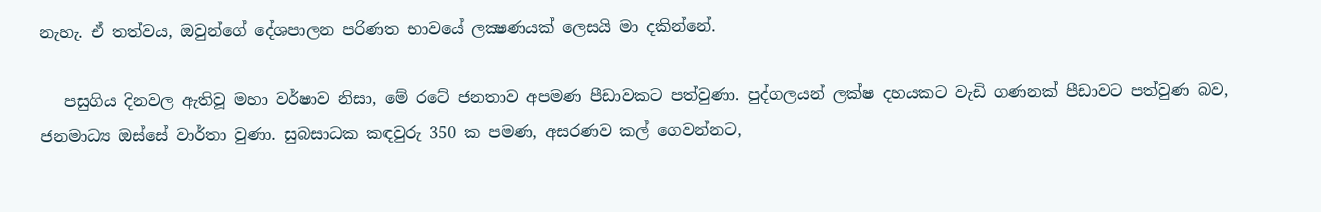නැහැ. ඒ තත්වය, ඔවුන්ගේ දේශපාලන පරිණත භාවයේ ලක්‍ෂණයක් ලෙසයි මා දකින්නේ.

   පසුගිය දිනවල ඇතිවූ මහා වර්ෂාව නිසා, මේ රටේ ජනතාව අපමණ පීඩාවකට පත්වුණා. පුද්ගලයන් ලක්ෂ දහයකට වැඩි ගණනක් පීඩාවට පත්වුණ බව, ජනමාධ්‍ය ඔස්සේ වාර්තා වුණා. සුබසාධක කඳවුරු 350 ක පමණ, අසරණව කල් ගෙවන්නට,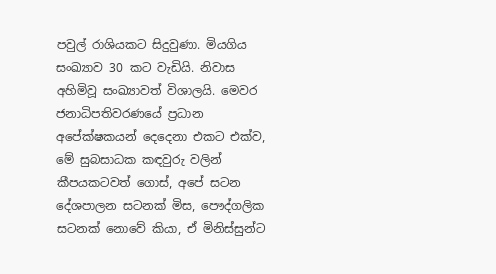පවුල් රාශියකට සිදුවුණා. මියගිය සංඛ්‍යාව 30 කට වැඩියි. නිවාස අහිමිවූ සංඛ්‍යාවත් විශාලයි. මෙවර ජනාධිපතිවරණයේ ප්‍රධාන අපේක්ෂකයන් දෙදෙනා එකට එක්ව, මේ සුබසාධක කඳවුරු වලින් කීපයකටවත් ගොස්, අපේ සටන දේශපාලන සටනක් මිස, පෞද්ගලික සටනක් නොවේ කියා, ඒ මිනිස්සුන්ට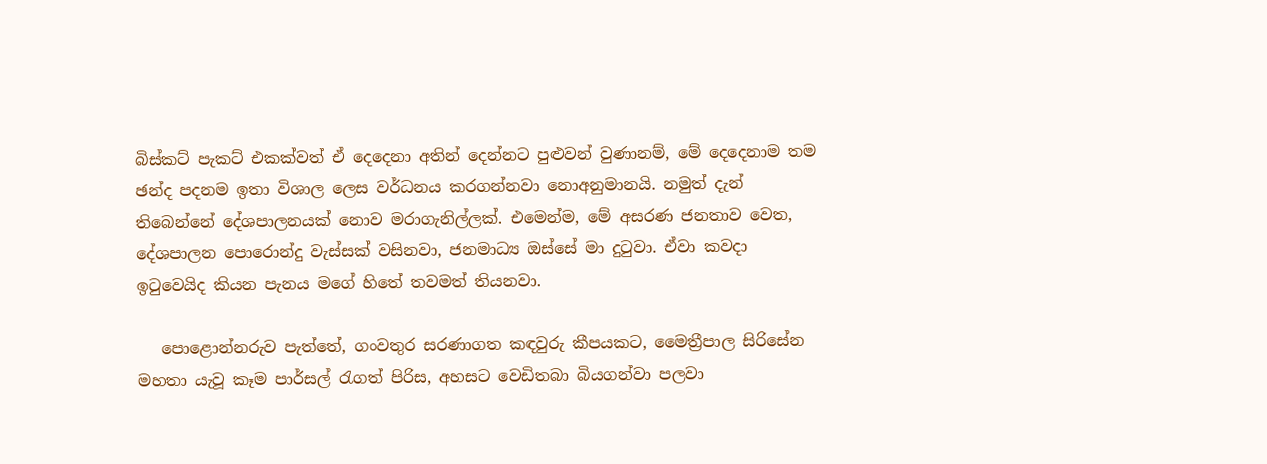බිස්කට් පැකට් එකක්වත් ඒ දෙදෙනා අතින් දෙන්නට පුළුවන් වුණානම්, මේ දෙදෙනාම තම ඡන්ද පදනම ඉතා විශාල ලෙස වර්ධනය කරගන්නවා නොඅනුමානයි. නමුත් දැන් තිබෙන්නේ දේශපාලනයක් නොව මරාගැනිල්ලක්. එමෙන්ම, මේ අසරණ ජනතාව වෙත, දේශපාලන පොරොන්දු වැස්සක් වසිනවා, ජනමාධ්‍ය ඔස්සේ මා දුටුවා. ඒවා කවදා ඉටුවෙයිද කියන පැනය මගේ හිතේ තවමත් තියනවා.

   පොළොන්නරුව පැත්තේ, ගංවතුර සරණාගත කඳවුරු කීපයකට, මෛත්‍රීපාල සිරිසේන මහතා යැවූ කෑම පාර්සල් රැගත් පිරිස, අහසට වෙඩිතබා බියගන්වා පලවා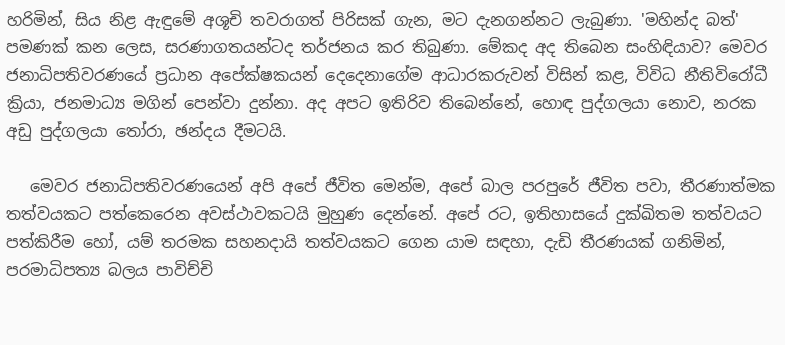හරිමින්, සිය නිළ ඇඳුමේ අශූචි තවරාගත් පිරිසක් ගැන, මට දැනගන්නට ලැබුණා. 'මහින්ද බත්' පමණක් කන ලෙස, සරණාගතයන්ටද තර්ජනය කර තිබුණා. මේකද අද තිබෙන සංහිඳියාව? මෙවර ජනාධිපතිවරණයේ ප්‍රධාන අපේක්ෂකයන් දෙදෙනාගේම ආධාරකරුවන් විසින් කළ, විවිධ නීතිවිරෝධී ක්‍රියා, ජනමාධ්‍ය මගින් පෙන්වා දුන්නා. අද අපට ඉතිරිව තිබෙන්නේ, හොඳ පුද්ගලයා නොව, නරක අඩු පුද්ගලයා තෝරා, ඡන්දය දීමටයි.

   මෙවර ජනාධිපතිවරණයෙන් අපි අපේ ජීවිත මෙන්ම, අපේ බාල පරපුරේ ජීවිත පවා, තීරණාත්මක තත්වයකට පත්කෙරෙන අවස්ථාවකටයි මුහුණ දෙන්නේ. අපේ රට, ඉතිහාසයේ දුක්ඛිතම තත්වයට පත්කිරීම හෝ, යම් තරමක සහනදායි තත්වයකට ගෙන යාම සඳහා, දැඩි තීරණයක් ගනිමින්, පරමාධිපත්‍ය බලය පාවිච්චි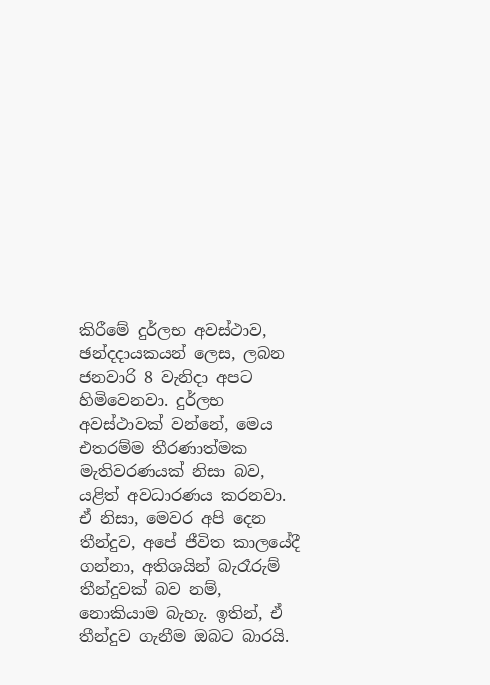කිරීමේ දුර්ලභ අවස්ථාව, ඡන්දදායකයන් ලෙස, ලබන ජනවාරි 8 වැනිදා අපට හිමිවෙනවා. දුර්ලභ අවස්ථාවක් වන්නේ, මෙය එතරම්ම තීරණාත්මක මැතිවරණයක් නිසා බව, යළිත් අවධාරණය කරනවා. ඒ නිසා, මෙවර අපි දෙන තීන්දුව, අපේ ජීවිත කාලයේදී ගන්නා, අතිශයින් බැරෑරුම් තීන්දුවක් බව නම්, නොකියාම බැහැ. ඉතින්, ඒ තීන්දුව ගැනීම ඔබට බාරයි.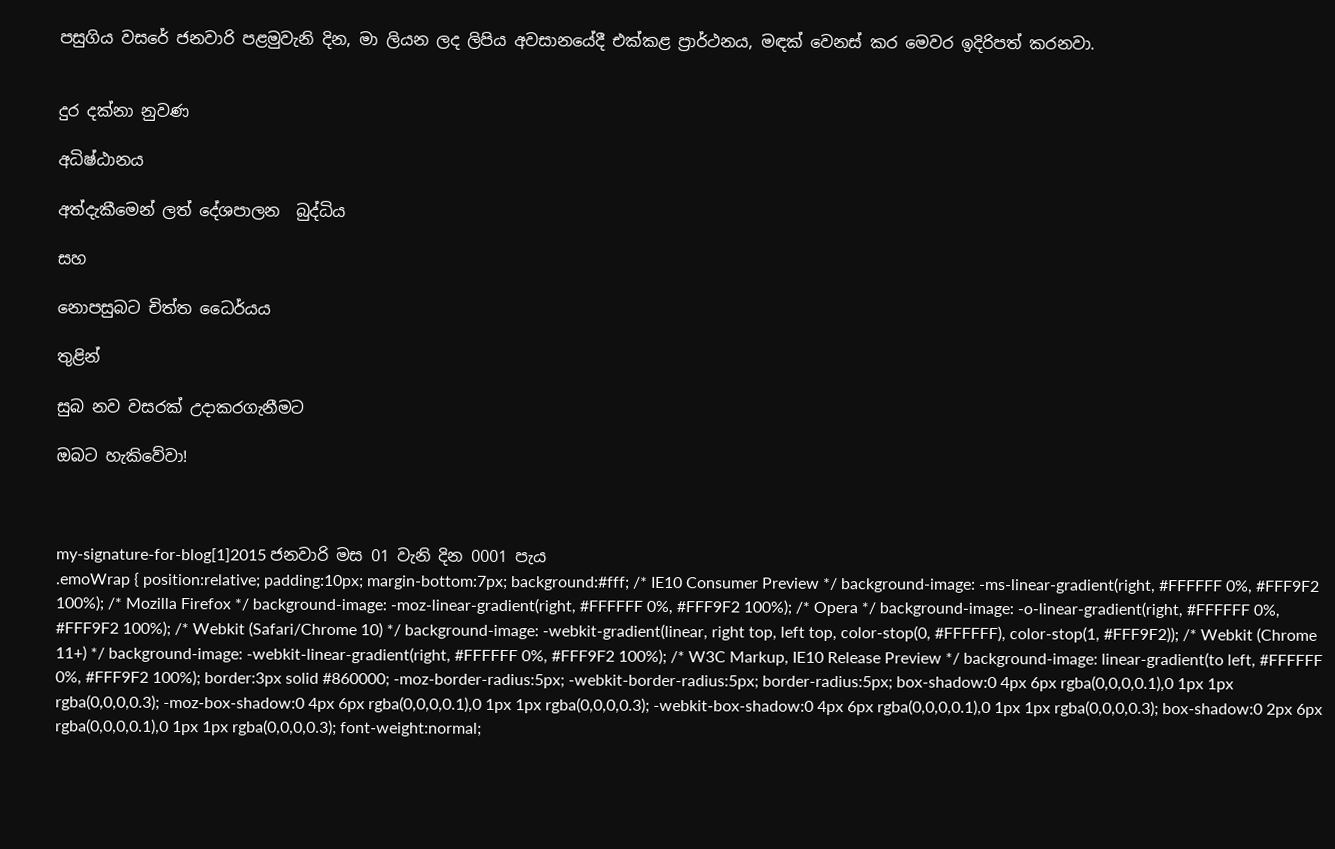පසුගිය වසරේ ජනවාරි පළමුවැනි දින, මා ලියන ලද ලිපිය අවසානයේදී එක්කළ ප්‍රාර්ථනය, මඳක් වෙනස් කර මෙවර ඉදිරිපත් කරනවා.


දුර දක්නා නුවණ

අධිෂ්ඨානය

අත්දැකීමෙන් ලත් දේශපාලන  බුද්ධිය

සහ

නොපසුබට චිත්ත ධෛර්යය

තුළින්

සුබ නව වසරක් උදාකරගැනීමට

ඔබට හැකිවේවා!



my-signature-for-blog[1]2015 ජනවාරි මස 01 වැනි දින 0001 පැය
.emoWrap { position:relative; padding:10px; margin-bottom:7px; background:#fff; /* IE10 Consumer Preview */ background-image: -ms-linear-gradient(right, #FFFFFF 0%, #FFF9F2 100%); /* Mozilla Firefox */ background-image: -moz-linear-gradient(right, #FFFFFF 0%, #FFF9F2 100%); /* Opera */ background-image: -o-linear-gradient(right, #FFFFFF 0%, #FFF9F2 100%); /* Webkit (Safari/Chrome 10) */ background-image: -webkit-gradient(linear, right top, left top, color-stop(0, #FFFFFF), color-stop(1, #FFF9F2)); /* Webkit (Chrome 11+) */ background-image: -webkit-linear-gradient(right, #FFFFFF 0%, #FFF9F2 100%); /* W3C Markup, IE10 Release Preview */ background-image: linear-gradient(to left, #FFFFFF 0%, #FFF9F2 100%); border:3px solid #860000; -moz-border-radius:5px; -webkit-border-radius:5px; border-radius:5px; box-shadow:0 4px 6px rgba(0,0,0,0.1),0 1px 1px rgba(0,0,0,0.3); -moz-box-shadow:0 4px 6px rgba(0,0,0,0.1),0 1px 1px rgba(0,0,0,0.3); -webkit-box-shadow:0 4px 6px rgba(0,0,0,0.1),0 1px 1px rgba(0,0,0,0.3); box-shadow:0 2px 6px rgba(0,0,0,0.1),0 1px 1px rgba(0,0,0,0.3); font-weight:normal;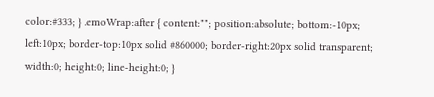color:#333; } .emoWrap:after { content:""; position:absolute; bottom:-10px; left:10px; border-top:10px solid #860000; border-right:20px solid transparent; width:0; height:0; line-height:0; }